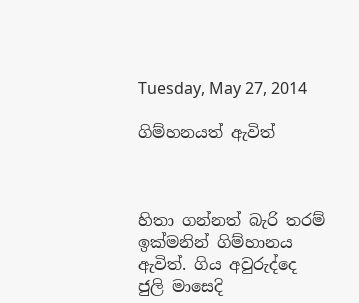Tuesday, May 27, 2014

ගිම්හනයත් ඇවිත්



හිතා ගන්නත් බැරි තරම් ඉක්මනින් ගිම්හානය ඇවිත්. ගිය අවුරුද්දෙ ජුලි මාසෙදි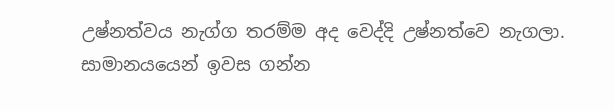උෂ්නත්වය නැග්ග තරම්ම අද වෙද්දි උෂ්නත්වෙ නැගලා. සාමානයයෙන් ඉවස ගන්න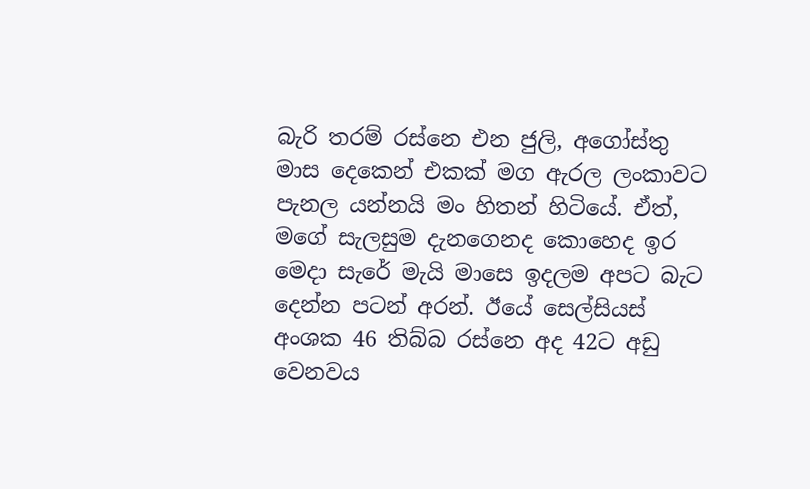බැරි තරම් රස්නෙ එන ජුලි, අගෝස්තු මාස දෙකෙන් එකක් මග ඇරල ලංකාවට පැනල යන්නයි මං හිතන් හිටියේ. ඒත්, මගේ සැලසුම දැනගෙනද කොහෙද ඉර මෙදා සැරේ මැයි මාසෙ ඉදලම අපට බැට දෙන්න පටන් අරන්. ඊයේ සෙල්සියස් අංශක 46 තිබ්බ රස්නෙ අද 42ට අඩු වෙනවය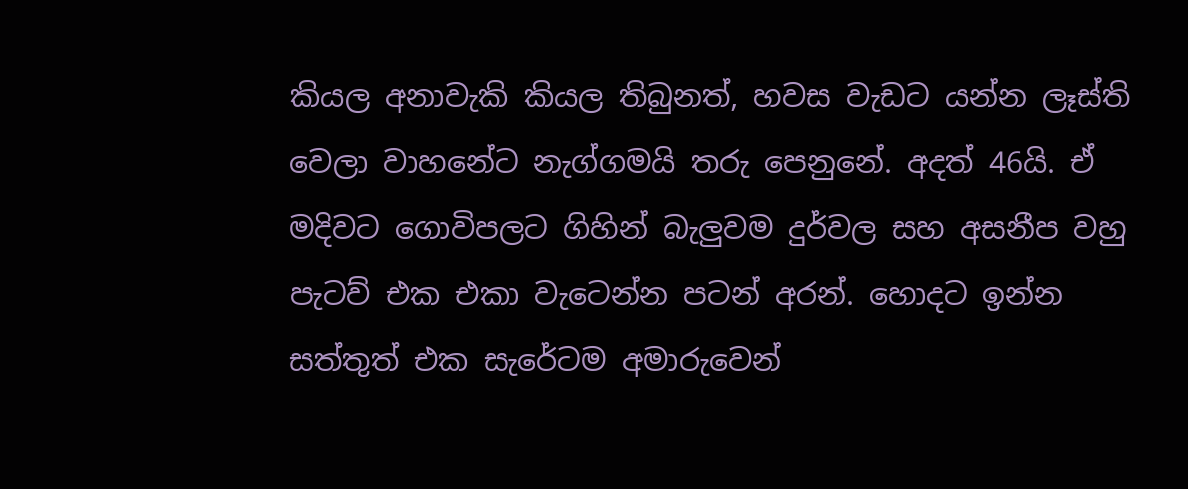කියල අනාවැකි කියල තිබුනත්, හවස වැඩට යන්න ලෑස්ති වෙලා වාහනේට නැග්ගමයි තරු පෙනුනේ. අදත් 46යි. ඒ මදිවට ගොවිපලට ගිහින් බැලුවම දුර්වල සහ අසනීප වහු පැටව් එක එකා වැටෙන්න පටන් අරන්. හොදට ඉන්න සත්තුත් එක සැරේටම අමාරුවෙන්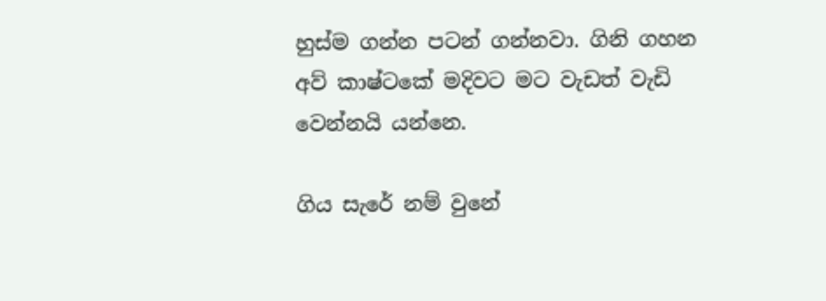හුස්ම ගන්න පටන් ගන්නවා. ගිනි ගහන අව් කාෂ්ටකේ මදිවට මට වැඩත් වැඩි වෙන්නයි යන්නෙ.

ගිය සැරේ නම් වුනේ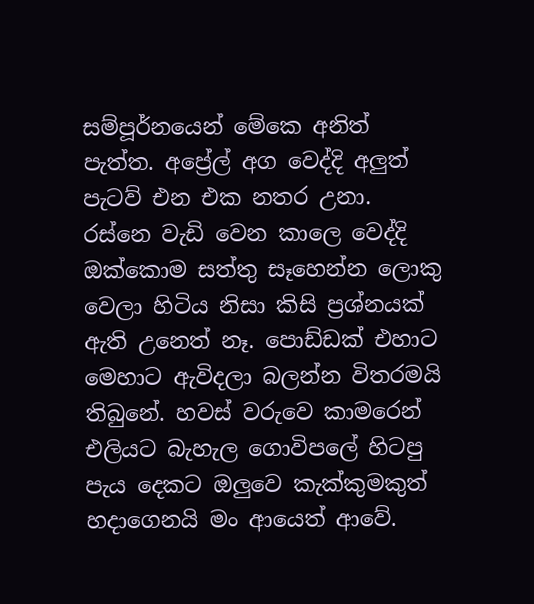සම්පූර්නයෙන් මේකෙ අනිත් පැත්ත. අප්‍රේල් අග වෙද්දි අලුත් පැටව් එන එක නතර උනා. රස්නෙ වැඩි වෙන කාලෙ වෙද්දි ඔක්කොම සත්තු සෑහෙන්න ලොකු වෙලා හිටිය නිසා කිසි ප්‍රශ්නයක් ඇති උනෙත් නෑ. පොඩ්ඩක් එහාට මෙහාට ඇවිදලා බලන්න විතරමයි තිබුනේ. හවස් වරුවෙ කාමරෙන් එලියට බැහැල ගොවිපලේ හිටපු පැය දෙකට ඔලුවෙ කැක්කුමකුත් හදාගෙනයි මං ආයෙත් ආවේ.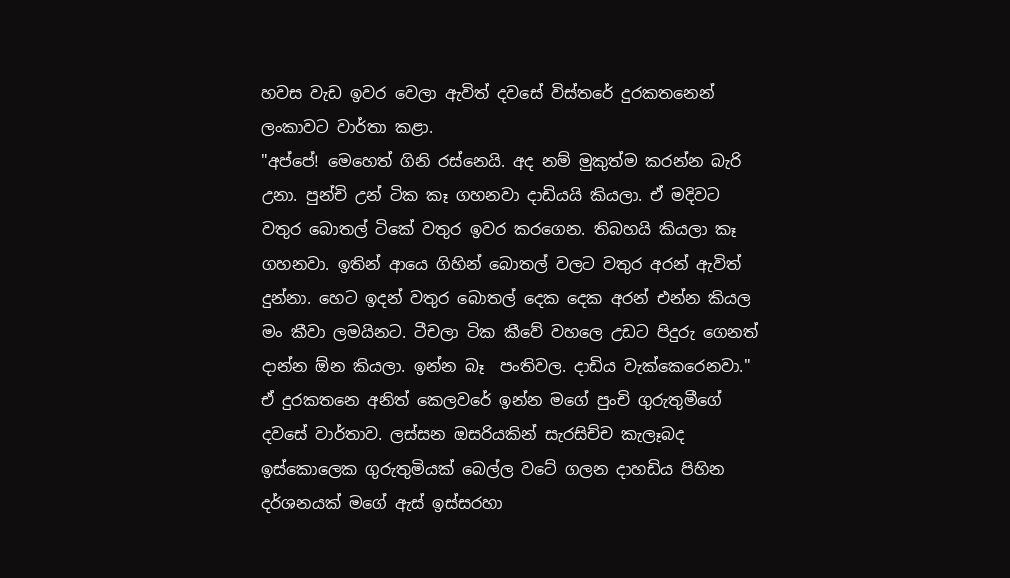හවස වැඩ ඉවර වෙලා ඇවිත් දවසේ විස්තරේ දුරකතනෙන් ලංකාවට වාර්තා කළා.
"අප්පේ! මෙහෙත් ගිනි රස්නෙයි. අද නම් මුකුත්ම කරන්න බැරි උනා. පුන්චි උන් ටික කෑ ගහනවා දාඩියයි කියලා. ඒ මදිවට වතුර බොතල් ටිකේ වතුර ඉවර කරගෙන. තිබහයි කියලා කෑ ගහනවා. ඉතින් ආයෙ ගිහින් බොතල් වලට වතුර අරන් ඇවිත් දුන්නා. හෙට ඉදන් වතුර බොතල් දෙක දෙක අරන් එන්න කියල මං කීවා ලමයිනට. ටීචලා ටික කීවේ වහලෙ උඩට පිදුරු ගෙනත් දාන්න ඕන කියලා. ඉන්න බෑ  පංතිවල. දාඩිය වැක්කෙරෙනවා."
ඒ දුරකතනෙ අනිත් කෙලවරේ ඉන්න මගේ පුංචි ගුරුතුමීගේ දවසේ වාර්තාව. ලස්සන ඔසරියකින් සැරසිච්ච කැලෑබද ඉස්කොලෙක ගුරුතුමියක් බෙල්ල වටේ ගලන දාහඩිය පිහින දර්ශනයක් මගේ ඇස් ඉස්සරහා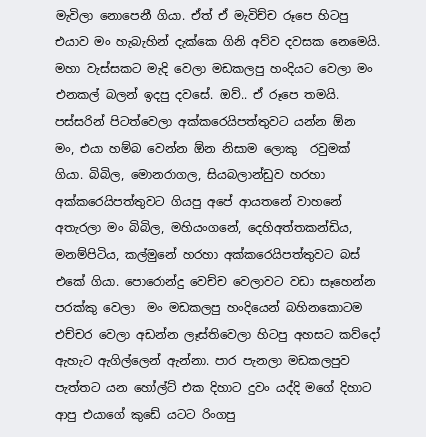මැවිලා නොපෙනී ගියා. ඒත් ඒ මැවිච්ච රූපෙ හිටපු එයාව මං හැබැහින් දැක්කෙ ගිනි අව්ව දවසක නෙමෙයි.  මහා වැස්සකට මැදි වෙලා මඩකලපු හංදියට වෙලා මං එනකල් බලන් ඉදපු දවසේ. ඔව්.. ඒ රූපෙ තමයි. පස්සරින් පිටත්වෙලා අක්කරෙයිපත්තුවට යන්න ඕන මං, එයා හම්බ වෙන්න ඕන නිසාම ලොකු  රවුමක් ගියා. බිබිල, මොනරාගල, සියබලාන්ඩුව හරහා අක්කරෙයිපත්තුවට ගියපු අපේ ආයතනේ වාහනේ අතැරලා මං බිබිල, මහියංගනේ, දෙහිඅත්තකන්ඩිය, මනම්පිටිය, කල්මුනේ හරහා අක්කරෙයිපත්තුවට බස් එකේ ගියා. පොරොන්දු වෙච්ච වෙලාවට වඩා සෑහෙන්න පරක්කු වෙලා  මං මඩකලපු හංදියෙන් බහිනකොටම එච්චර වෙලා අඩන්න ලෑස්තිවෙලා හිටපු අහසට කව්දෝ ඇහැට ඇගිල්ලෙන් ඇන්නා. පාර පැනලා මඩකලපුව පැත්තට යන හෝල්ට් එක දිහාට දුවං යද්දි මගේ දිහාට ආපු එයාගේ කුඩේ යටට රිංගපු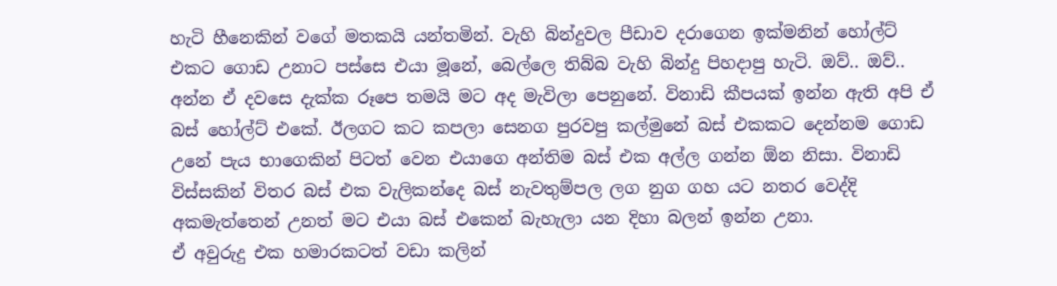හැටි හීනෙකින් වගේ මතකයි යන්තමින්. වැහි බින්දුවල පීඩාව දරාගෙන ඉක්මනින් හෝල්ට් එකට ගොඩ උනාට පස්සෙ එයා මූනේ, බෙල්ලෙ තිබ්බ වැහි බින්දු පිහදාපු හැටි. ඔව්.. ඔව්.. අන්න ඒ දවසෙ දැක්ක රූපෙ තමයි මට අද මැවිලා පෙනුනේ. විනාඩි කීපයක් ඉන්න ඇති අපි ඒ බස් හෝල්ට් එකේ. ඊලගට කට කපලා සෙනග පුරවපු කල්මුනේ බස් එකකට දෙන්නම ගොඩ උනේ පැය භාගෙකින් පිටත් වෙන එයාගෙ අන්තිම බස් එක අල්ල ගන්න ඕන නිසා. විනාඩි විස්සකින් විතර බස් එක වැලිකන්දෙ බස් නැවතුම්පල ලග නුග ගහ යට නතර වෙද්දි අකමැත්තෙන් උනත් මට එයා බස් එකෙන් බැහැලා යන දිහා බලන් ඉන්න උනා.
ඒ අවුරුදු එක හමාරකටත් වඩා කලින්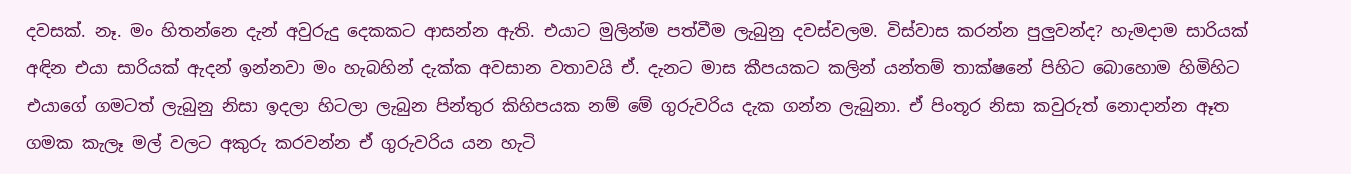දවසක්. නෑ. මං හිතන්නෙ දැන් අවුරුදු දෙකකට ආසන්න ඇති. එයාට මුලින්ම පත්වීම ලැබුනු දවස්වලම. විස්වාස කරන්න පුලුවන්ද? හැමදාම සාරියක් අඳින එයා සාරියක් ඇදන් ඉන්නවා මං හැබහින් දැක්ක අවසාන වතාවයි ඒ. දැනට මාස කීපයකට කලින් යන්තම් තාක්ෂනේ පිහිට බොහොම හිමිහිට එයාගේ ගමටත් ලැබුනු නිසා ඉදලා හිටලා ලැබුන පින්තුර කිහිපයක නම් මේ ගුරුවරිය දැක ගන්න ලැබුනා. ඒ පිංතූර නිසා කවුරුත් නොදාන්න ඈත ගමක කැලෑ මල් වලට අකුරු කරවන්න ඒ ගුරුවරිය යන හැටි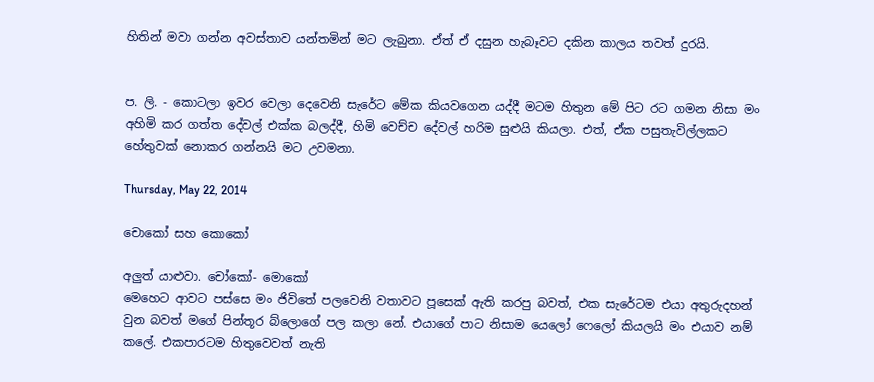හිතින් මවා ගන්න අවස්තාව යන්තමින් මට ලැබුනා. ඒත් ඒ දසුන හැබෑවට දකින කාලය තවත් දුරයි.


ප. ලි. - කොටලා ඉවර වෙලා දෙවෙනි සැරේට මේක කියවගෙන යද්දී මටම හිතුන මේ පිට රට ගමන නිසා මං අහිමි කර ගත්ත දේවල් එක්ක බලද්දී, හිමි වෙච්ච දේවල් හරිම සුළුයි කියලා. එත්, ඒක පසුතැවිල්ලකට හේතුවක් නොකර ගන්නයි මට උවමනා.

Thursday, May 22, 2014

චොකෝ සහ කොකෝ

අලුත් යාළුවා. චෝකෝ- මොකෝ
මෙහෙට ආවට පස්සෙ මං ජිවිතේ පලවෙනි වතාවට පූසෙක් ඇති කරපු බවත්, එක සැරේටම එයා අතුරුදහන් වුන බවත් මගේ පින්තූර බ්ලොගේ පල කලා නේ. එයාගේ පාට නිසාම යෙලෝ ෆෙලෝ කියලයි මං එයාව නම් කලේ. එකපාරටම හිතුවෙවත් නැති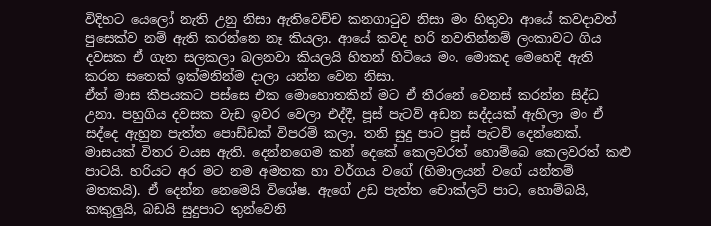විදිහට යෙලෝ නැති උනු නිසා ඇතිවෙච්ච කනගාටුව නිසා මං හිතුවා ආයේ කවදාවත් පුසෙක්ව නම් ඇති කරන්නෙ නෑ කියලා. ආයේ කවද හරි නවතින්නම් ලංකාවට ගිය දවසක ඒ ගැන සලකලා බලනවා කියලයි හිතන් හිටියෙ මං. මොකද මෙහෙදි ඇති කරන සතෙක් ඉක්මනින්ම දාලා යන්න වෙන නිසා.
ඒත් මාස කීපයකට පස්සෙ එක මොහොතකින් මට ඒ තීරනේ වෙනස් කරන්න සිද්ධ උනා. පහුගිය දවසක වැඩ ඉවර වෙලා එද්දී, පූස් පැටව් අඩන සද්දයක් ඇහිලා මං ඒ සද්දෙ ඇහුන පැත්ත පොඩ්ඩක් විපරම් කලා. තනි සුදු පාට පූස් පැටව් දෙන්නෙක්. මාසයක් විතර වයස ඇති. දෙන්නගෙම කන් දෙකේ කෙලවරත් හොම්බෙ කෙලවරත් කළු පාටයි. හරියට අර මට නම අමතක හා වර්ගය වගේ (හිමාලයන් වගේ යන්තම් මතකයි). ඒ දෙන්න නෙමෙයි විශේෂ. ඇගේ උඩ පැත්ත චොක්ලට් පාට, හොම්බයි, කකුලුයි, බඩයි සුදුපාට තුන්වෙනි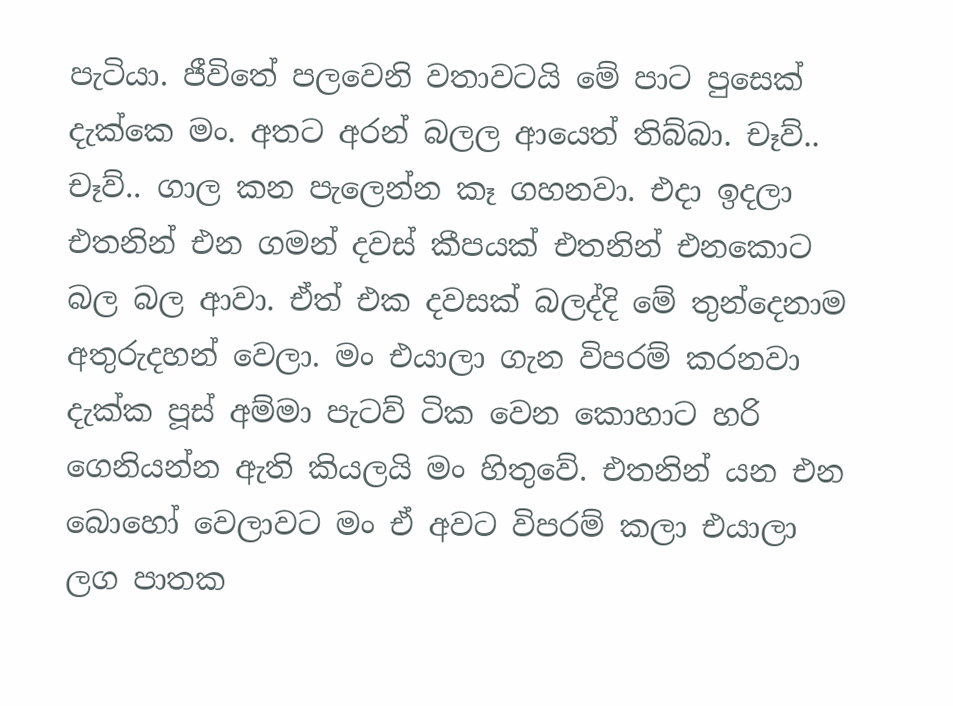පැටියා. ජීවිතේ පලවෙනි වතාවටයි මේ පාට පුසෙක් දැක්කෙ මං. අතට අරන් බලල ආයෙත් තිබ්බා. චෑව්.. චෑව්.. ගාල කන පැලෙන්න කෑ ගහනවා. එදා ඉදලා එතනින් එන ගමන් දවස් කීපයක් එතනින් එනකොට බල බල ආවා. ඒත් එක දවසක් බලද්දි මේ තුන්දෙනාම අතුරුදහන් වෙලා. මං එයාලා ගැන විපරම් කරනවා දැක්ක පූස් අම්මා පැටව් ටික වෙන කොහාට හරි ගෙනියන්න ඇති කියලයි මං හිතුවේ. එතනින් යන එන බොහෝ වෙලාවට මං ඒ අවට විපරම් කලා එයාලා ලග පාතක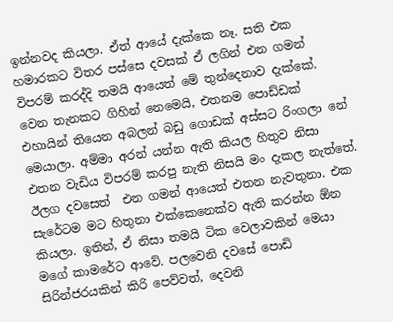ඉන්නවද කියලා. ඒත් ආයේ දැක්කෙ නෑ. සති එක හමාරකට විතර පස්සෙ දවසක් ඒ ලගින් එන ගමන් විපරම් කරද්දි තමයි ආයෙත් මේ තුන්දෙනාව දැක්කේ. වෙන තැනකට ගිහින් නෙමෙයි, එතනම පොඩ්ඩක් එහායින් තියෙන අබලන් බඩු ගොඩක් අස්සට රිංගලා නේ මෙයාලා. අම්මා අරන් යන්න ඇති කියල හිතුව නිසා එතන වැඩිය විපරම් කරපු නැති නිසයි මං දැකල නැත්තේ.
ඊලග දවසෙත්  එන ගමන් ආයෙත් එතන නැවතුනා. එක සැරේටම මට හිතුනා එක්කෙනෙක්ව ඇති කරන්න ඕන කියලා. ඉතින්, ඒ නිසා තමයි ටික වෙලාවකින් මෙයා මගේ කාමරේට ආවේ. පලවෙනි දවසේ පොඩි සිරින්ජරයකින් කිරි පෙව්වත්, දෙවනි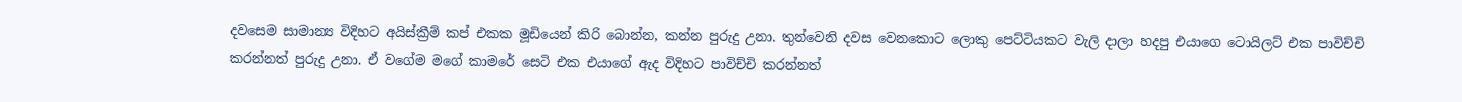දවසෙම සාමාන්‍ය විදිහට අයිස්ක්‍රීම් කප් එකක මූඩියෙන් කිරි බොන්න, කන්න පුරුදු උනා. තුන්වෙනි දවස වෙනකොට ලොකු පෙට්ටියකට වැලි දාලා හදපු එයාගෙ ටොයිලට් එක පාවිච්චි කරන්නත් පුරුදු උනා. ඒ වගේම මගේ කාමරේ සෙටි එක එයාගේ ඇද විදිහට පාවිච්චි කරන්නත්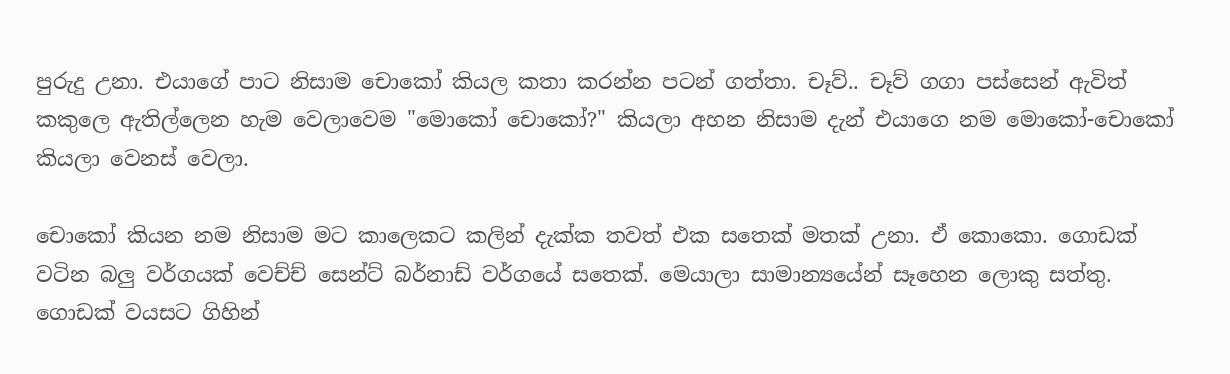පුරුදු උනා. එයාගේ පාට නිසාම චොකෝ කියල කතා කරන්න පටන් ගත්තා. චෑව්.. චෑව් ගගා පස්සෙන් ඇවිත් කකුලෙ ඇතිල්ලෙන හැම වෙලාවෙම "මොකෝ චොකෝ?" කියලා අහන නිසාම දැන් එයාගෙ නම මොකෝ-චොකෝ කියලා වෙනස් වෙලා.

චොකෝ කියන නම නිසාම මට කාලෙකට කලින් දැක්ක තවත් එක සතෙක් මතක් උනා. ඒ කොකො. ගොඩක් වටින බලු වර්ගයක් වෙච්ච් සෙන්ට් බර්නාඩ් වර්ගයේ සතෙක්. මෙයාලා සාමාන්‍යයේන් සෑහෙන ලොකු සත්තු. ගොඩක් වයසට ගිහින්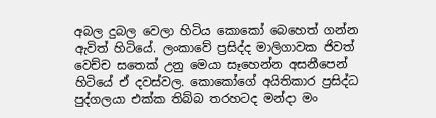අබල දුබල වෙලා හිටිය කොකෝ බෙහෙත් ගන්න ඇවිත් හිටියේ. ලංකාවේ ප්‍රසිද්ද මාලිගාවක ජිවත් වෙච්ච සතෙක් උනු මෙයා සෑහෙන්න අසනීපෙන් හිටියේ ඒ දවස්වල. කොකෝගේ අයිතිකාර ප්‍රසිද්ධ පුද්ගලයා එක්ක තිබ්බ තරහටද මන්දා මං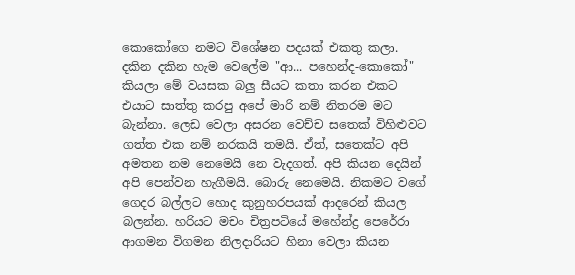කොකෝගෙ නමට විශේෂන පදයක් එකතු කලා. දකින දකින හැම වෙලේම "ආ... පහෙන්ද-කොකෝ" කියලා මේ වයසක බලු සීයට කතා කරන එකට එයාට සාත්තු කරපු අපේ මාරි නම් නිතරම මට බැන්නා. ලෙඩ වෙලා අසරන වෙච්ච සතෙක් විහිළුවට ගත්ත එක නම් නරකයි තමයි. ඒත්, සතෙක්ට අපි අමතන නම නෙමෙයි නෙ වැදගත්. අපි කියන දෙයින් අපි පෙන්වන හැගීමයි. බොරු නෙමෙයි. නිකමට වගේ ගෙදර බල්ලට හොද කුනුහරපයක් ආදරෙන් කියල බලන්න. හරියට මචං චිත්‍රපටියේ මහේන්ද්‍ර පෙරේරා ආගමන විගමන නිලදාරියට හිනා වෙලා කියන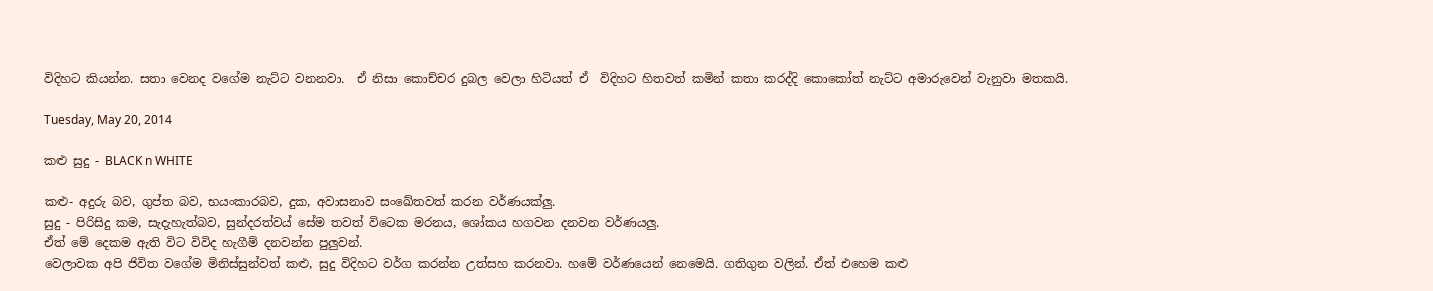විදිහට කියන්න. සතා වෙනද වගේම නැට්ට වනනවා.  ඒ නිසා කොච්චර දුබල වෙලා හිටියත් ඒ  විදිහට හිතවත් කමින් කතා කරද්දි කොකෝත් නැට්ට අමාරුවෙන් වැනුවා මතකයි.

Tuesday, May 20, 2014

කළු සුදු - BLACK n WHITE

කළු- අදුරු බව, ගුප්ත බව, භයංකාරබව, දුක, අවාසනාව සංඛේතවත් කරන වර්ණයක්ලු.
සුදු - පිරිසිදු කම, සැදැහැත්බව, සුන්දරත්වය් සේම තවත් විටෙක මරනය, ශෝකය හගවන දනවන වර්ණයලු.
ඒත් මේ දෙකම ඇති විට විවිද හැගීම් දනවන්න පුලුවන්.
වෙලාවක අපි ජිවිත වගේම මිනිස්සුන්වත් කළු, සුදු විදිහට වර්ග කරන්න උත්සහ කරනවා. හමේ වර්ණයෙන් නෙමෙයි. ගතිගුන වලින්. ඒත් එහෙම කළු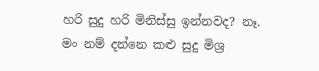හරි සුදු හරි මිනිස්සු ඉන්නවද? නෑ. මං නම් දන්නෙ කළු සුදු මිශ්‍ර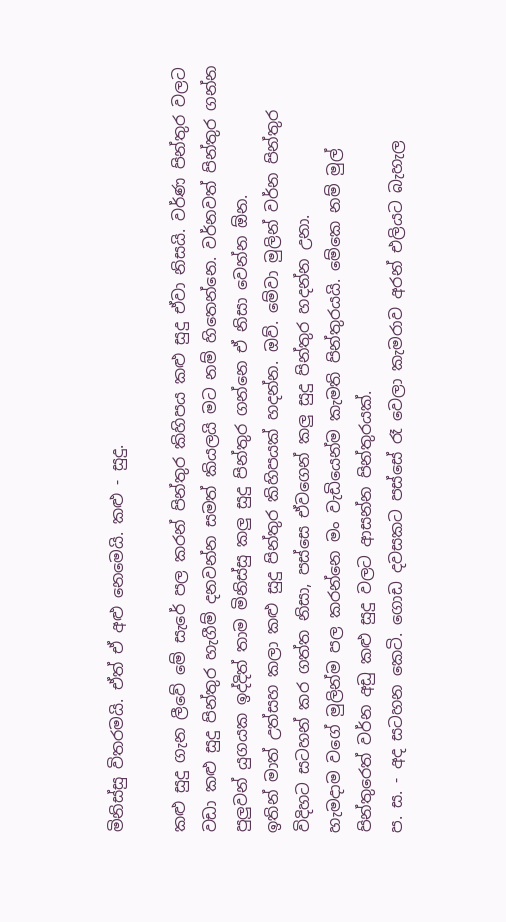මිනිස්සු විතරමයි. ඒත් ඒ අළු නෙමෙයි. කළු - සුදු.

කළු සුදු ගැන ලීවේ මේ සැරේ පල කරන් පින්තුර කිහිපය කළු සුදු ඒවා නිසයි. වර්ණ පින්තුර වලට වඩා කළු සුදු පින්තුර හැගීම් දනවන්න සමත් කියලයි මට නම් හිතෙන්නෙ. වර්නවත් පින්තුර ගන්න පුලුවන් යුගයක ඉද්දිත් තාම මිනිස්සු කලු සුදු පින්තුර ගන්නෙ ඒ නිසා වෙන්න ඕන.
ඉතින් මාත් උත්සහ කලා කළු සුදු පින්තුර කිහිපයක් හදන්න. ඔව්. මේවා මුලින් වර්න පින්තුර විදිහට සටහන් කර ගත්ත නිසා, පස්සෙ ඒවගෙන් කලු සුදු පින්තුර හදන්න උනා.
හැමදාම වගේ මුලින්ම පල කරන්නෙ මං වැඩියෙන්ම කැමති පින්තුරයයි. මේකෙ නම් මුල් පින්තුරෙත් වර්න අඩු කළු සුදු වලට ආසන්න පින්තුරයක්.
ප. ස. - අද සටහන කෙටි. ගොඩ දවසකට පස්සේ රෑ වෙලා කැමරාව අරන් එලියට බැහැල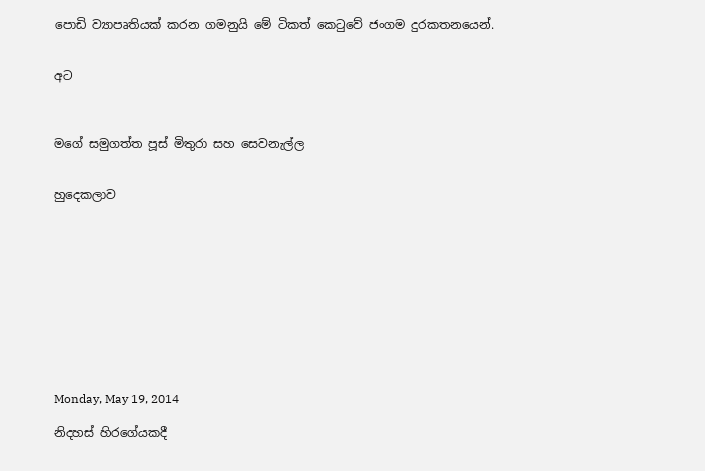පොඩි ව්‍යාපෘතියක් කරන ගමනුයි මේ ටිකත් කෙටුවේ ජංගම දුරකතනයෙන්.


අට



මගේ සමුගත්ත පූස් මිතුරා සහ සෙවනැල්ල


හුදෙකලාව











Monday, May 19, 2014

නිදහස් හිරගේයකදී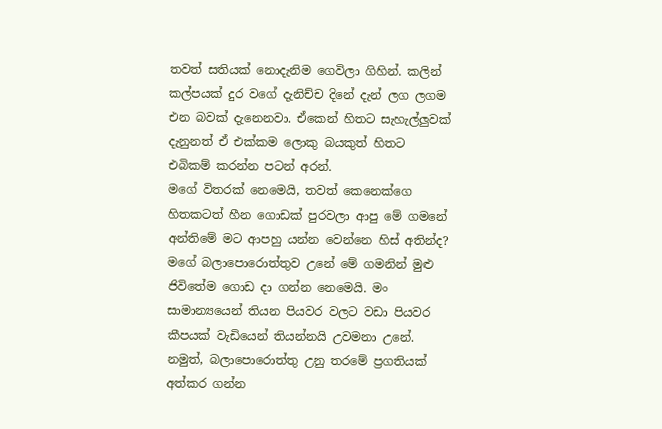තවත් සතියක් නොදැනිම ගෙවිලා ගිහින්. කලින් කල්පයක් දුර වගේ දැනිච්ච දිනේ දැන් ලග ලගම එන බවක් දැනෙනවා. ඒකෙන් හිතට සැහැල්ලුවක් දැනුනත් ඒ එක්කම ලොකු බයකුත් හිතට එබිකම් කරන්න පටන් අරන්.
මගේ විතරක් නෙමෙයි, තවත් කෙනෙක්ගෙ හිතකටත් හීන ගොඩක් පුරවලා ආපු මේ ගමනේ අන්තිමේ මට ආපහු යන්න වෙන්නෙ හිස් අතින්ද? මගේ බලාපොරොත්තුව උනේ මේ ගමනින් මුළු ජිවිතේම ගොඩ දා ගන්න නෙමෙයි. මං සාමාන්‍යයෙන් තියන පියවර වලට වඩා පියවර කීපයක් වැඩියෙන් තියන්නයි උවමනා උනේ. නමුත්, බලාපොරොත්තු උනු තරමේ ප්‍රගතියක් අත්කර ගන්න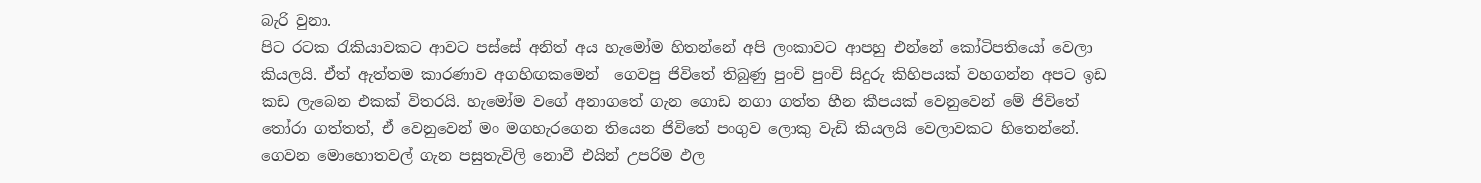බැරි වුනා.
පිට රටක රැකියාවකට ආවට පස්සේ අනිත් අය හැමෝම හිතන්නේ අපි ලංකාවට ආපහු එන්නේ කෝටිපතියෝ වෙලා කියලයි. ඒත් ඇත්තම කාරණාව අගහිඟකමෙන්  ගෙවපු ජිවිතේ තිබුණු පුංචි පුංචි සිදුරු කිහිපයක් වහගන්න අපට ඉඩ කඩ ලැබෙන එකක් විතරයි. හැමෝම වගේ අනාගතේ ගැන ගොඩ නගා ගත්ත හීන කීපයක් වෙනුවෙන් මේ ජිවිතේ තෝරා ගත්තත්, ඒ වෙනුවෙන් මං මගහැරගෙන තියෙන ජිවිතේ පංගුව ලොකු වැඩි කියලයි වෙලාවකට හිතෙන්නේ. ගෙවන මොහොතවල් ගැන පසුතැවිලි නොවී එයින් උපරිම ඵල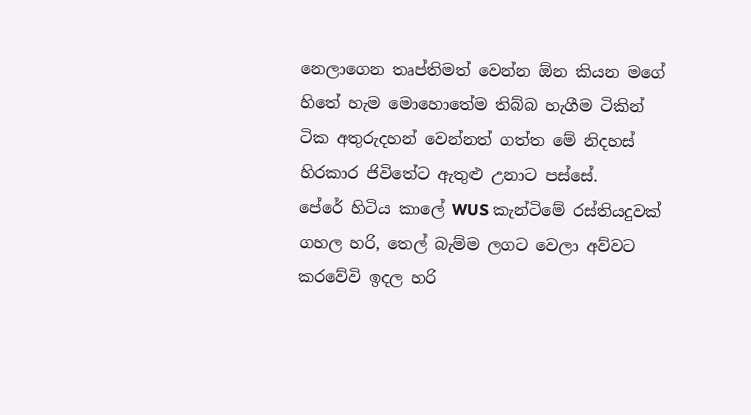නෙලාගෙන තෘප්තිමත් වෙන්න ඕන කියන මගේ හිතේ හැම මොහොතේම තිබ්බ හැගීම ටිකින් ටික අතුරුදහන් වෙන්නත් ගත්ත මේ නිදහස් හිරකාර ජිවිතේට ඇතුළු උනාට පස්සේ.
පේරේ හිටිය කාලේ WUS කැන්ටිමේ රස්තියදුවක් ගහල හරි, තෙල් බැම්ම ලගට වෙලා අව්වට කරවේවි ඉදල හරි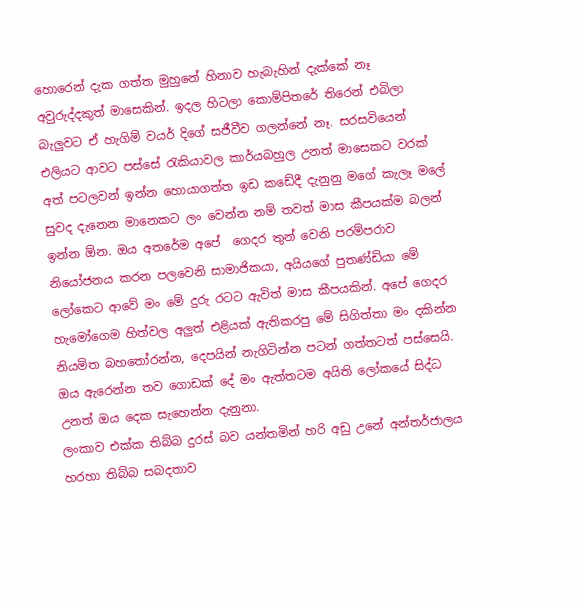හොරෙන් දැක ගත්ත මුහුනේ හිනාව හැබැහින් දැක්කේ නෑ අවුරුද්දකුත් මාසෙකින්. ඉදල හිටලා කොම්පිතරේ තිරෙන් එබිලා බැලුවට ඒ හැගිම් වයර් දිගේ සජීවීව ගලන්නේ නෑ. සරසවියෙන් එලියට ආවට පස්සේ රැකියාවල කාර්යබහුල උනත් මාසෙකට වරක් අත් පටලවන් ඉන්න හොයාගත්ත ඉඩ කඩේදී දැනුනු මගේ කැලෑ මලේ සුවද දැනෙන මානෙකට ලං වෙන්න නම් තවත් මාස කීපයක්ම බලන් ඉන්න ඕන. ඔය අතරේම අපේ  ගෙදර තුන් වෙනි පරම්පරාව නියෝජනය කරන පලවෙනි සාමාජිකයා, අයියගේ පුතණ්ඩියා මේ ලෝකෙට ආවේ මං මේ දුරු රටට ඇවිත් මාස කීපයකින්. අපේ ගෙදර හැමෝගෙම හිත්වල අලුත් එළියක් ඇතිකරපු මේ සිගිත්තා මං දකින්න නියමිත බහතෝරන්න, දෙපයින් නැගිටින්න පටන් ගත්තටත් පස්සෙයි. ඔය ඇරෙන්න තව ගොඩක් දේ මං ඇත්තටම අයිති ලෝකයේ සිද්ධ උනත් ඔය දෙක සැහෙන්න දැනුනා.
ලංකාව එක්ක තිබ්බ දුරස් බව යන්තමින් හරි අඩු උනේ අන්තර්ජාලය හරහා තිබ්බ සබදතාව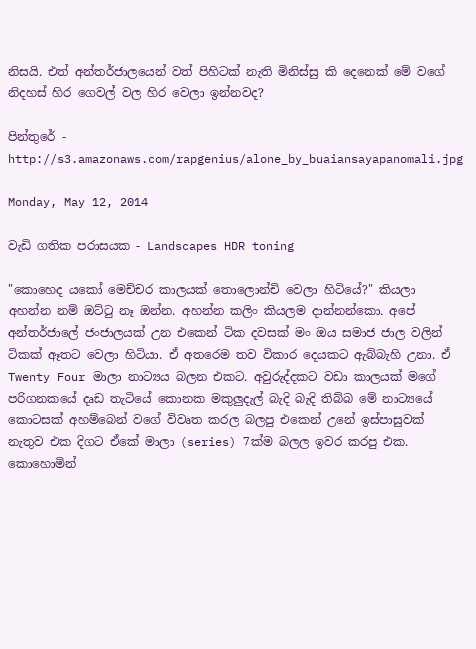නිසයි. එත් අන්තර්ජාලයෙන් වත් පිහිටක් නැති මිනිස්සු කි දෙනෙක් මේ වගේ නිදහස් හිර ගෙවල් වල හිර වෙලා ඉන්නවද?

පින්තුරේ - http://s3.amazonaws.com/rapgenius/alone_by_buaiansayapanomali.jpg

Monday, May 12, 2014

වැඩි ගතික පරාසයක - Landscapes HDR toning

"කොහෙද යකෝ මෙච්චර කාලයක් තොලොන්චි වෙලා හිටියේ?" කියලා අහන්න නම් ඔට්ටු නෑ ඔන්න. අහන්න කලිං කියලම දාන්නන්කො. අපේ අන්තර්ජාලේ ජංජාලයක් උන එකෙන් ටික දවසක් මං ඔය සමාජ ජාල වලින් ටිකක් ඈතට වෙලා හිටියා. ඒ අතරෙම තව විකාර දෙයකට ඇබ්බැහි උනා. ඒ Twenty Four මාලා නාට්‍යය බලන එකට. අවුරුද්දකට වඩා කාලයක් මගේ පරිගනකයේ දෘඩ තැටියේ කොනක මකුලුදැල් බැදි බැදි තිබ්බ මේ නාට්‍යයේ කොටසක් අහම්බෙන් වගේ විවෘත කරල බලපු එකෙන් උනේ ඉස්පාසුවක් නැතුව එක දිගට ඒකේ මාලා (series) 7ක්ම බලල ඉවර කරපු එක. කොහොමින්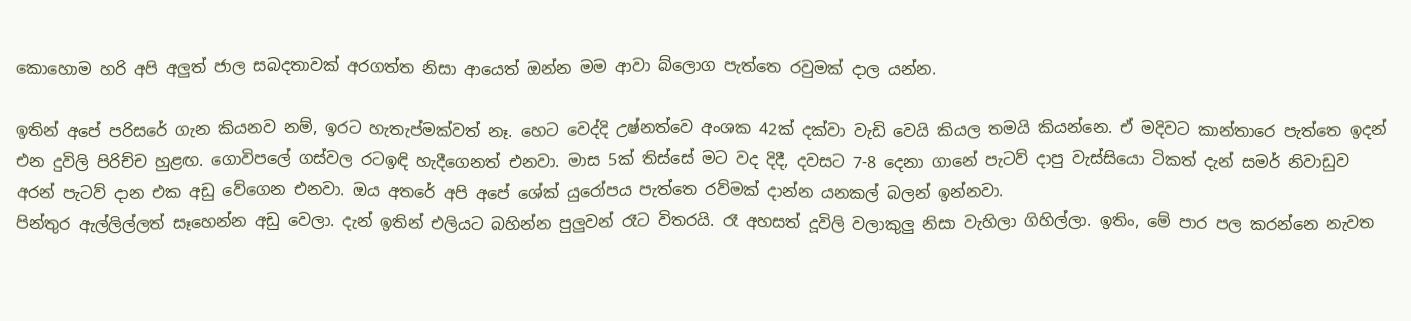කොහොම හරි අපි අලුත් ජාල සබදතාවක් අරගත්ත නිසා ආයෙත් ඔන්න මම ආවා බ්ලොග පැත්තෙ රවුමක් දාල යන්න.

ඉතින් අපේ පරිසරේ ගැන කියනව නම්, ඉරට හැතැප්මක්වත් නෑ. හෙට වෙද්දි උෂ්නත්වෙ අංශක 42ක් දක්වා වැඩි වෙයි කියල තමයි කියන්නෙ. ඒ මදිවට කාන්තාරෙ පැත්තෙ ඉදන් එන දුවිලි පිරිච්ච හුළඟ. ගොවිපලේ ගස්වල රටඉඳි හැදීගෙනත් එනවා. මාස 5ක් තිස්සේ මට වද දිදී, දවසට 7-8 දෙනා ගානේ පැටව් දාපු වැස්සියො ටිකත් දැන් සමර් නිවාඩුව අරන් පැටව් දාන එක අඩු වේගෙන එනවා. ඔය අතරේ අපි අපේ ශේක් යුරෝපය පැත්තෙ රව්මක් දාන්න යනකල් බලන් ඉන්නවා.
පින්තුර ඇල්ලිල්ලත් සෑහෙන්න අඩු වෙලා. දැන් ඉතින් එලියට බහින්න පුලුවන් රෑට විතරයි. රෑ අහසත් දූවිලි වලාකුලු නිසා වැහිලා ගිහිල්ලා. ඉතිං, මේ පාර පල කරන්නෙ නැවත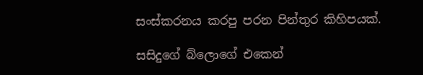සංස්කරනය කරපු පරන පින්තුර කිහිපයක්.

සසිදුගේ බ්ලොගේ එකෙන්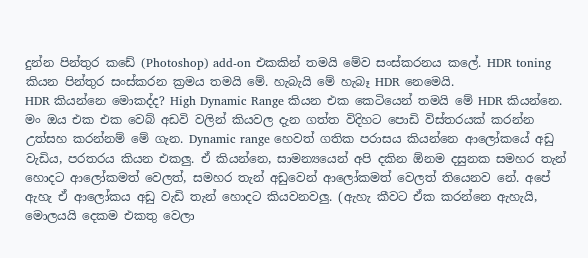දුන්න පින්තුර කඩේ (Photoshop) add-on එකකින් තමයි මේව සංස්කරනය කලේ. HDR toning කියන පින්තුර සංස්කරන ක්‍රමය තමයි මේ. හැබැයි මේ හැබෑ HDR නෙමෙයි.
HDR කියන්නෙ මොකද්ද? High Dynamic Range කියන එක කෙටියෙන් තමයි මේ HDR කියන්නෙ. මං ඔය එක එක වෙබ් අඩවි වලින් කියවල දැන ගත්ත විදිහට පොඩි විස්තරයක් කරන්න උත්සහ කරන්නම් මේ ගැන. Dynamic range හෙවත් ගතික පරාසය කියන්නෙ ආලෝකයේ අඩු වැඩිය, පරතරය කියන එකලු. ඒ කියන්නෙ, සාමන්‍යයෙන් අපි දකින ඕනම දසුනක සමහර තැන් හොදට ආලෝකමත් වෙලත්, සමහර තැන් අඩුවෙන් ආලෝකමත් වෙලත් තියෙනව නේ. අපේ ඇහැ ඒ ආලෝකය අඩු වැඩි තැන් හොදට කියවනවලු. (ඇහැ කීවට ඒක කරන්නෙ ඇහැයි, මොලයයි දෙකම එකතු වෙලා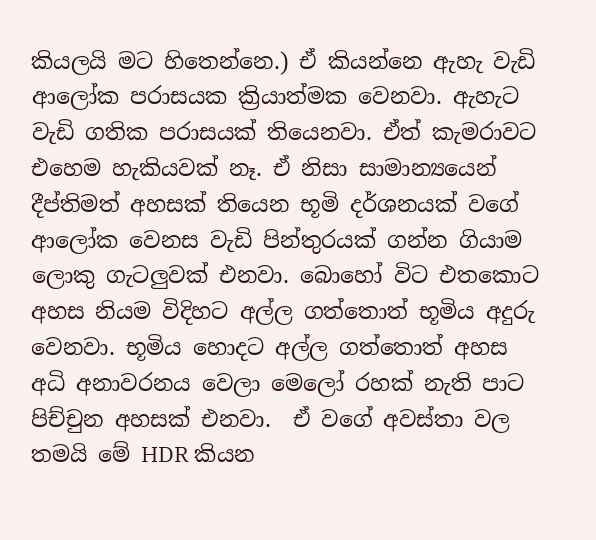කියලයි මට හිතෙන්නෙ.) ඒ කියන්නෙ ඇහැ වැඩි ආලෝක පරාසයක ක්‍රියාත්මක වෙනවා. ඇහැට වැඩි ගතික පරාසයක් තියෙනවා. ඒත් කැමරාවට එහෙම හැකියවක් නෑ. ඒ නිසා සාමාන්‍යයෙන් දීප්තිමත් අහසක් තියෙන භූමි දර්ශනයක් වගේ ආලෝක වෙනස වැඩි පින්තුරයක් ගන්න ගියාම ලොකු ගැටලුවක් එනවා. බොහෝ විට එතකොට අහස නියම විදිහට අල්ල ගත්තොත් භූමිය අදුරු වෙනවා. භූමිය හොදට අල්ල ගත්තොත් අහස අධි අනාවරනය වෙලා මෙලෝ රහක් නැති පාට පිච්චුන අහසක් එනවා.  ඒ වගේ අවස්තා වල තමයි මේ HDR කියන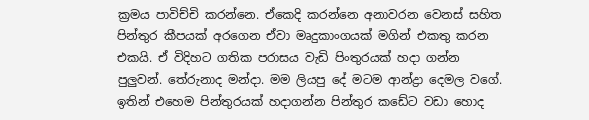ක්‍රමය පාවිච්චි කරන්නෙ. ඒකෙදි කරන්නෙ අනාවරන වෙනස් සහිත පින්තුර කීපයක් අරගෙන ඒවා මෘදුකාංගයක් මගින් එකතු කරන එකයි. ඒ විදිහට ගතික පරාසය වැඩි පිංතුරයක් හදා ගන්න පුලුවන්. තේරුනාද මන්දා. මම ලියපු දේ මටම ආන්ද්‍රා දෙමල වගේ.
ඉතින් එහෙම පින්තුරයක් හදාගන්න පින්තුර කඩේට වඩා හොද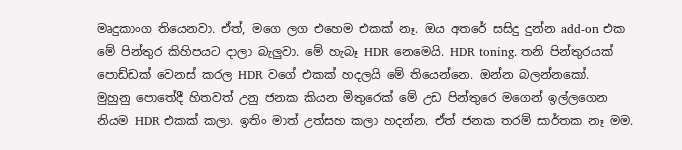මෘදුකාංග තියෙනවා. ඒත්, මගෙ ලග එහෙම එකක් නෑ. ඔය අතරේ සසිදු දුන්න add-on එක මේ පින්තුර කිහිපයට දාලා බැලුවා. මේ හැබෑ HDR නෙමෙයි. HDR toning. තනි පින්තුරයක් පොඩ්ඩක් වෙනස් කරල HDR වගේ එකක් හදලයි මේ තියෙන්නෙ. ඔන්න බලන්නකෝ.
මුහුනු පොතේදී හිතවත් උනු ජනක කියන මිතුරෙක් මේ උඩ පින්තුරෙ මගෙන් ඉල්ලගෙන නියම HDR එකක් කලා. ඉතිං මාත් උත්සහ කලා හදන්න. ඒත් ජනක තරම් සාර්තක නෑ මම.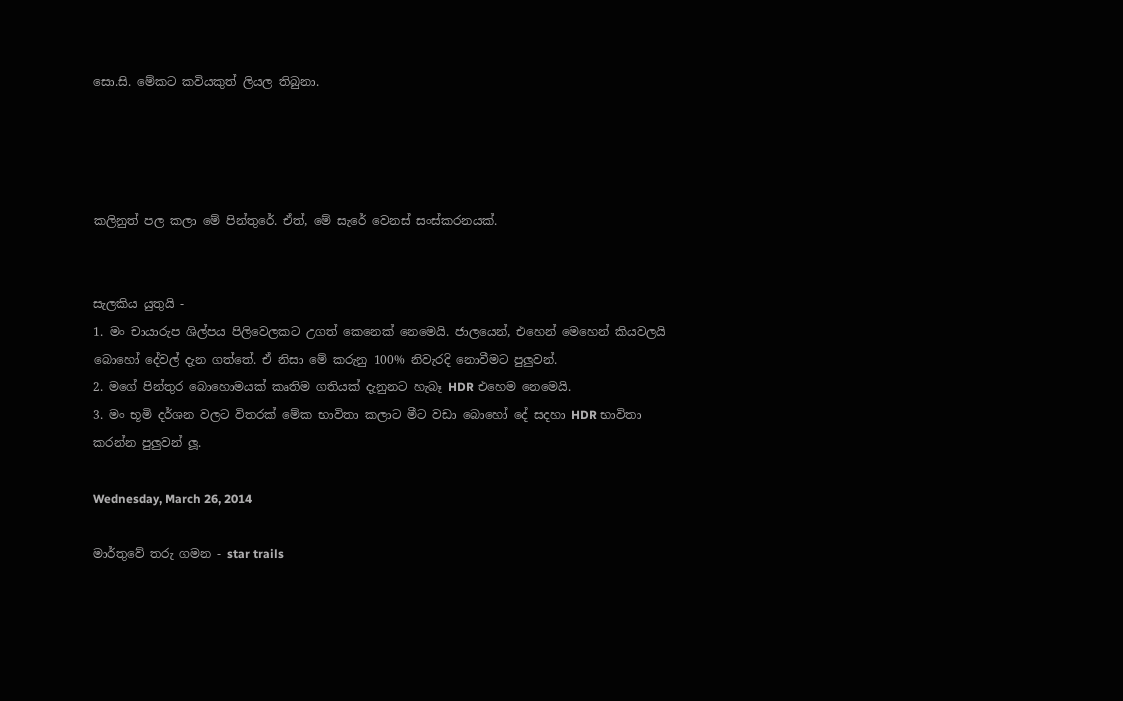සො.සි. මේකට කවියකුත් ලියල තිබුනා.




කලිනුත් පල කලා මේ පින්තුරේ. ඒත්, මේ සැරේ වෙනස් සංස්කරනයක්.


සැලකිය යුතුයි -
1. මං චායාරුප ශිල්පය පිලිවෙලකට උගත් කෙනෙක් නෙමෙයි. ජාලයෙන්, එහෙන් මෙහෙන් කියවලයි බොහෝ දේවල් දැන ගත්තේ. ඒ නිසා මේ කරුනු 100% නිවැරදි නොවීමට පුලුවන්.
2. මගේ පින්තුර බොහොමයක් කෘතිම ගතියක් දැනුනට හැබෑ HDR එහෙම නෙමෙයි.
3. මං භූමි දර්ශන වලට විතරක් මේක භාවිතා කලාට මීට වඩා බොහෝ දේ සදහා HDR භාවිතා කරන්න පුලුවන් ලූ.

Wednesday, March 26, 2014

මාර්තුවේ තරු ගමන - star trails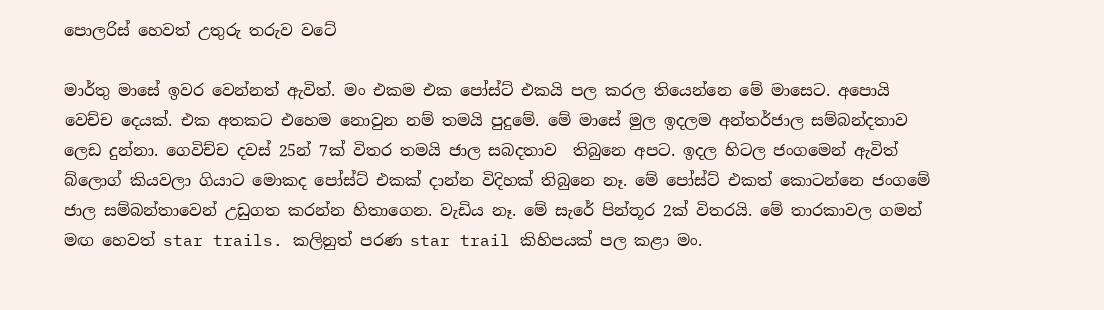පොලරිස් හෙවත් උතුරු තරුව වටේ

මාර්තු මාසේ ඉවර වෙන්නත් ඇවිත්. මං එකම එක පෝස්ට් එකයි පල කරල තියෙන්නෙ මේ මාසෙට. අපොයි වෙච්ච දෙයක්. එක අතකට එහෙම නොවුන නම් තමයි පුදුමේ. මේ මාසේ මුල ඉදලම අන්තර්ජාල සම්බන්දතාව ලෙඩ දුන්නා. ගෙවිච්ච දවස් 25න් 7ක් විතර තමයි ජාල සබදතාව  තිබුනෙ අපට. ඉදල හිටල ජංගමෙන් ඇවිත් බ්ලොග් කියවලා ගියාට මොකද පෝස්ට් එකක් දාන්න විදිහක් තිබුනෙ නෑ. මේ පෝස්ට් එකත් කොටන්නෙ ජංගමේ ජාල සම්බන්තාවෙන් උඩුගත කරන්න හිතාගෙන. වැඩිය නෑ. මේ සැරේ පින්තූර 2ක් විතරයි. මේ තාරකාවල ගමන් මඟ හෙවත් star trails. කලිනුත් පරණ star trail කිහිපයක් පල කළා මං.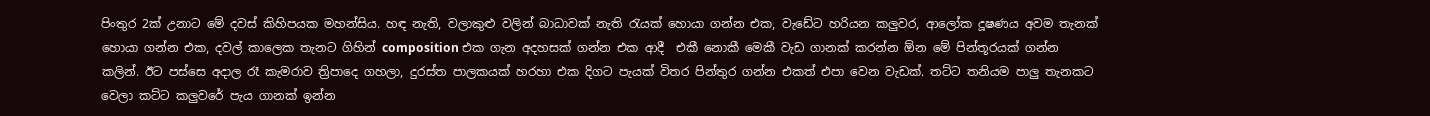පිංතුර 2ක් උනාට මේ දවස් කිහිපයක මහන්සිය. හඳ නැති, වලාකුළු වලින් බාධාවක් නැති රැයක් හොයා ගන්න එක, වැඩේට හරියන කලුවර, ආලෝක දූෂණය අවම තැනක් හොයා ගන්න එක, දවල් කාලෙක තැනට ගිහින් composition එක ගැන අදහසක් ගන්න එක ආදී  එකී නොකී මෙකී වැඩ ගානක් කරන්න ඕන මේ පින්තූරයක් ගන්න කලින්. ඊට පස්සෙ අදාල රෑ කැමරාව ත්‍රිපාදෙ ගහලා, දුරස්ත පාලකයක් හරහා එක දිගට පැයක් විතර පින්තුර ගන්න එකත් එපා වෙන වැඩක්. තට්ට තනියම පාලු තැනකට වෙලා කට්ට කලුවරේ පැය ගානක් ඉන්න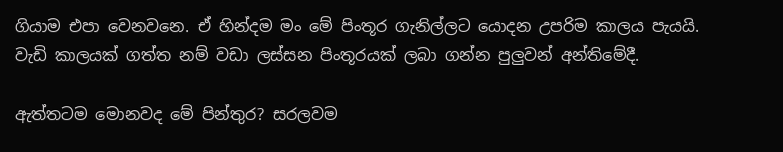ගියාම එපා වෙනවනෙ. ඒ හින්දම මං මේ පිංතූර ගැනිල්ලට යොදන උපරිම කාලය පැයයි. වැඩි කාලයක් ගත්ත නම් වඩා ලස්සන පිංතූරයක් ලබා ගන්න පුලුවන් අන්තිමේදී.

ඇත්තටම මොනවද මේ පින්තුර? සරලවම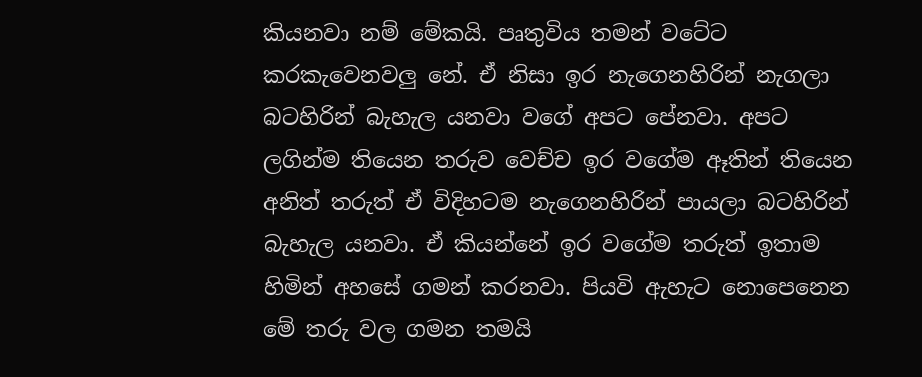කියනවා නම් මේකයි. පෘතුවිය තමන් වටේට කරකැවෙනවලු නේ. ඒ නිසා ඉර නැගෙනහිරින් නැගලා බටහිරින් බැහැල යනවා වගේ අපට පේනවා. අපට ලගින්ම තියෙන තරුව වෙච්ච ඉර වගේම ඈතින් තියෙන අනිත් තරුත් ඒ විදිහටම නැගෙනහිරින් පායලා බටහිරින් බැහැල යනවා. ඒ කියන්නේ ඉර වගේම තරුත් ඉතාම හිමින් අහසේ ගමන් කරනවා. පියවි ඇහැට නොපෙනෙන මේ තරු වල ගමන තමයි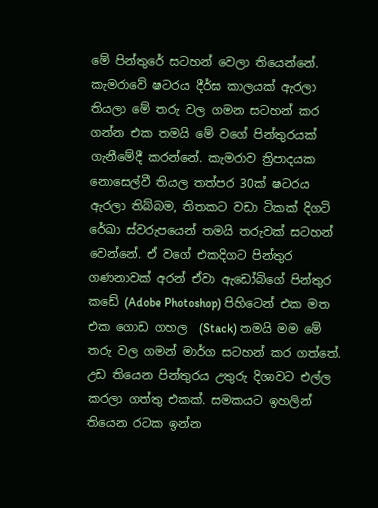මේ පින්තුරේ සටහන් වෙලා තියෙන්නේ. කැමරාවේ ෂටරය දීර්ඝ කාලයක් ඇරලා තියලා මේ තරු වල ගමන සටහන් කර ගන්න එක තමයි මේ වගේ පින්තුරයක් ගැනීමේදී කරන්නේ. කැමරාව ත්‍රිපාදයක නොසෙල්වී තියල තත්පර 30ක් ෂටරය ඇරලා තිබ්බම, තිතකට වඩා ටිකක් දිගටි රේඛා ස්වරුපයෙන් තමයි තරුවක් සටහන් වෙන්නේ. ඒ වගේ එකදිගට පින්තුර ගණනාවක් අරන් ඒවා ඇඩෝබිගේ පින්තුර කඩේ (Adobe Photoshop) පිහිටෙන් එක මත එක ගොඩ ගහල  (Stack) තමයි මම මේ තරු වල ගමන් මාර්ග සටහන් කර ගත්තේ.
උඩ තියෙන පින්තුරය උතුරු දිශාවට එල්ල කරලා ගත්තු එකක්. සමකයට ඉහලින් තියෙන රටක ඉන්න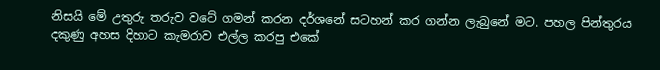නිසයි මේ උතුරු තරුව වටේ ගමන් කරන දර්ශනේ සටහන් කර ගන්න ලැබුනේ මට. පහල පින්තුරය දකුණු අහස දිහාට කැමරාව එල්ල කරපු එකේ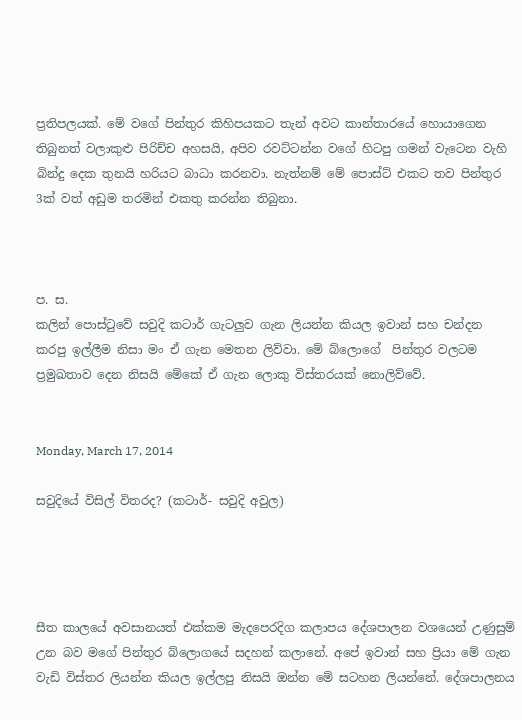ප්‍රතිපලයක්. මේ වගේ පින්තුර කිහිපයකට තැන් අවට කාන්තාරයේ හොයාගෙන තිබුනත් වලාකුළු පිරිච්ච අහසයි, අපිව රවට්ටන්න වගේ හිටපු ගමන් වැටෙන වැහි බින්දු දෙක තුනයි හරියට බාධා කරනවා. නැත්නම් මේ පොස්ට් එකට තව පින්තුර 3ක් වත් අඩුම තරමින් එකතු කරන්න තිබුනා.



ප. ස.
කලින් පොස්ටුවේ සවුදි කටාර් ගැටලුව ගැන ලියන්න කියල ඉවාන් සහ චන්දන කරපු ඉල්ලීම නිසා මං ඒ ගැන මෙතන ලිව්වා. මේ බ්ලොගේ  පින්තුර වලටම ප්‍රමුඛතාව දෙන නිසයි මේකේ ඒ ගැන ලොකු විස්තරයක් නොලිව්වේ.


Monday, March 17, 2014

සවුදියේ විසිල් විතරද? (කටාර්- සවුදි අවුල)




සීත කාලයේ අවසානයත් එක්කම මැදපෙරදිග කලාපය දේශපාලන වශයෙන් උණුසුම් උන බව මගේ පින්තුර බ්ලොගයේ සදහන් කලානේ. අපේ ඉවාන් සහ ප්‍රියා මේ ගැන වැඩි විස්තර ලියන්න කියල ඉල්ලපු නිසයි ඔන්න මේ සටහන ලියන්නේ. දේශපාලනය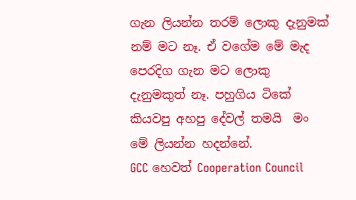ගැන ලියන්න තරම් ලොකු දැනුමක් නම් මට නෑ. ඒ වගේම මේ මැද පෙරදිග ගැන මට ලොකු දැනුමකුත් නෑ. පහුගිය ටිකේ කියවපු අහපු දේවල් තමයි  මං මේ ලියන්න හදන්නේ.
GCC හෙවත් Cooperation Council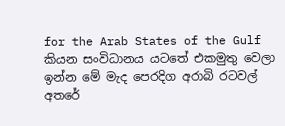for the Arab States of the Gulf කියන සංවිධානය යටතේ එකමුතු වෙලා ඉන්න මේ මැද පෙරදිග අරාබි රටවල් අතරේ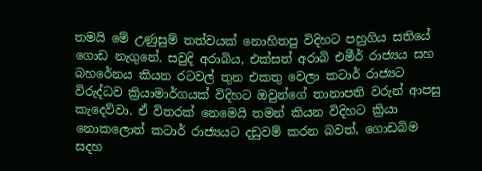තමයි මේ උණුසුම් තත්වයක් නොහිතපු විදිහට පහුගිය සතියේ ගොඩ නැගුනේ. සවුදි අරාබිය, එක්සත් අරාබි එමීර් රාජ්‍යය සහ බහරේනය කියන රටවල් තුන එකතු වෙලා කටාර් රාජ්‍යට විරුද්ධව ක්‍රියාමාර්ගයක් විදිහට ඔවුන්ගේ තානාපති වරුන් ආපසු කැදෙව්වා. ඒ විතරක් නෙමෙයි තමන් කියන විදිහට ක්‍රියා නොකලොත් කටාර් රාජ්‍යයට දඩුවම් කරන බවත්, ගොඩබිම සදහ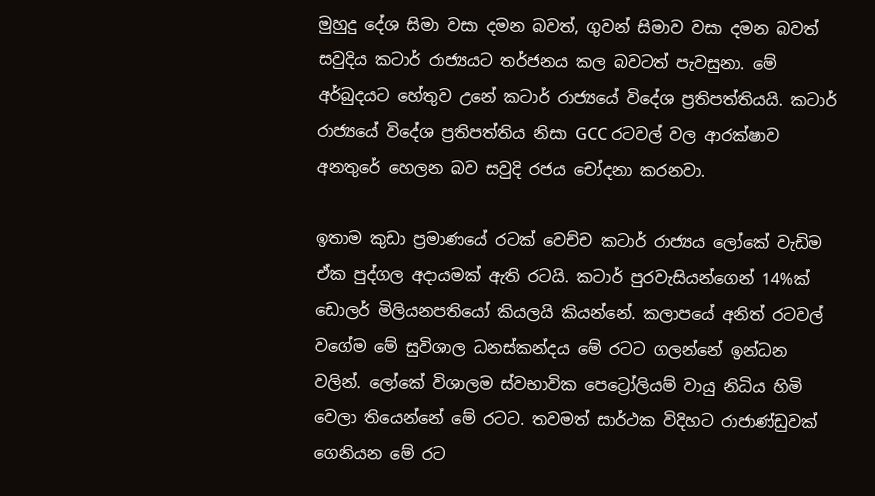මුහුදු දේශ සිමා වසා දමන බවත්, ගුවන් සිමාව වසා දමන බවත් සවුදිය කටාර් රාජ්‍යයට තර්ජනය කල බවටත් පැවසුනා. මේ අර්බුදයට හේතුව උනේ කටාර් රාජ්‍යයේ විදේශ ප්‍රතිපත්තියයි. කටාර් රාජ්‍යයේ විදේශ ප්‍රතිපත්තිය නිසා GCC රටවල් වල ආරක්ෂාව අනතුරේ හෙලන බව සවුදි රජය චෝදනා කරනවා.

ඉතාම කුඩා ප්‍රමාණයේ රටක් වෙච්ච කටාර් රාජ්‍යය ලෝකේ වැඩිම ඒක පුද්ගල අදායමක් ඇති රටයි. කටාර් පුරවැසියන්ගෙන් 14%ක් ඩොලර් මිලියනපතියෝ කියලයි කියන්නේ. කලාපයේ අනිත් රටවල් වගේම මේ සුවිශාල ධනස්කන්දය මේ රටට ගලන්නේ ඉන්ධන වලින්. ලෝකේ විශාලම ස්වභාවික පෙට්‍රෝලියම් වායු නිධිය හිමි වෙලා තියෙන්නේ මේ රටට. තවමත් සාර්ථක විදිහට රාජාණ්ඩුවක් ගෙනියන මේ රට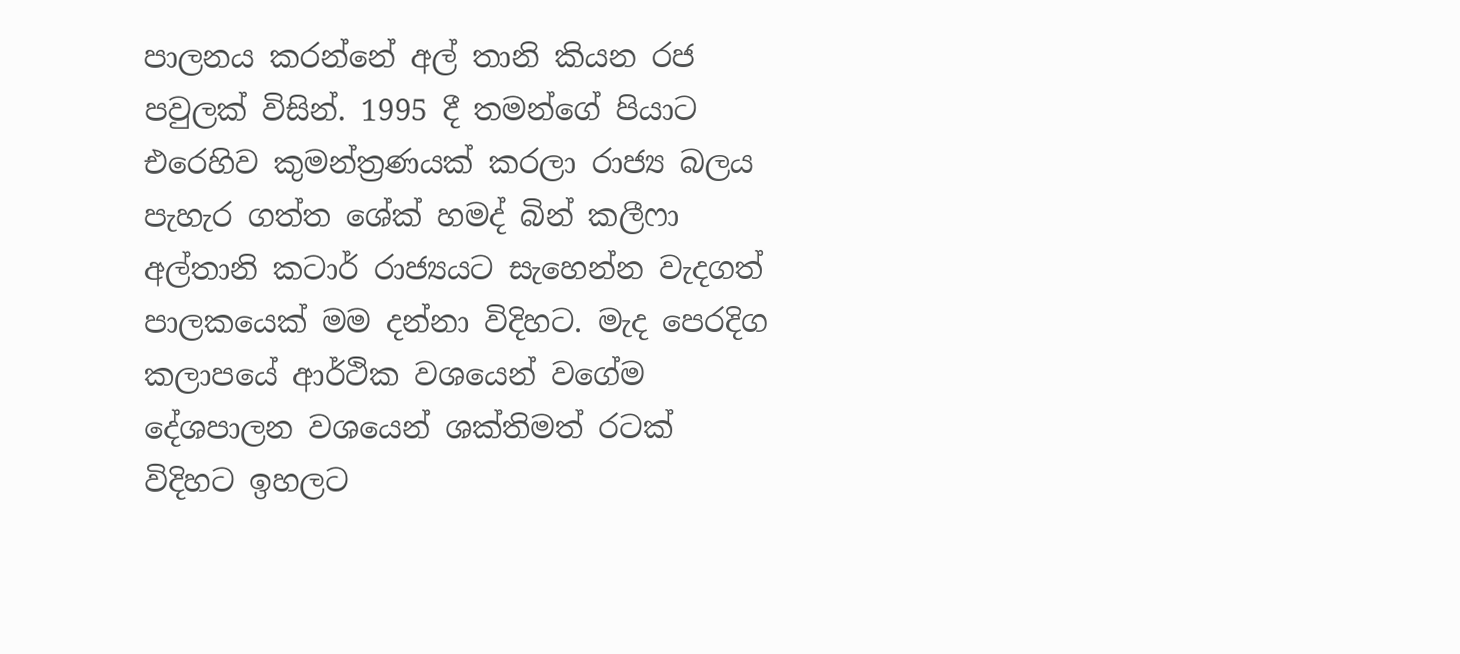පාලනය කරන්නේ අල් තානි කියන රජ පවුලක් විසින්. 1995 දී තමන්ගේ පියාට එරෙහිව කුමන්ත්‍රණයක් කරලා රාජ්‍ය බලය පැහැර ගත්ත ශේක් හමද් බින් කලීෆා අල්තානි කටාර් රාජ්‍යයට සැහෙන්න වැදගත් පාලකයෙක් මම දන්නා විදිහට. මැද පෙරදිග කලාපයේ ආර්ථික වශයෙන් වගේම දේශපාලන වශයෙන් ශක්තිමත් රටක් විදිහට ඉහලට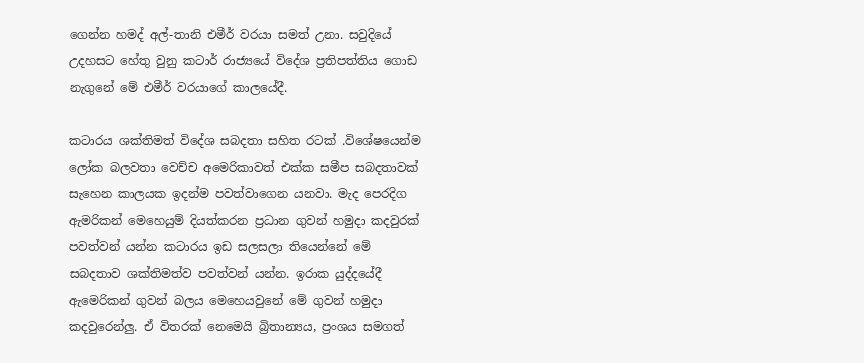ගෙන්න හමද් අල්-තානි එමීර් වරයා සමත් උනා. සවුදියේ උදහසට හේතු වුනු කටාර් රාජ්‍යයේ විදේශ ප්‍රතිපත්තිය ගොඩ නැගුනේ මේ එමීර් වරයාගේ කාලයේදී.

කටාරය ශක්තිමත් විදේශ සබදතා සහිත රටක් .විශේෂයෙන්ම  ලෝක බලවතා වෙච්ච අමෙරිකාවත් එක්ක සමීප සබදතාවක් සැහෙන කාලයක ඉදන්ම පවත්වාගෙන යනවා. මැද පෙරදිග ඇමරිකන් මෙහෙයුම් දියත්කරන ප්‍රධාන ගුවන් හමුදා කදවුරක් පවත්වන් යන්න කටාරය ඉඩ සලසලා තියෙන්නේ මේ සබදතාව ශක්තිමත්ව පවත්වන් යන්න. ඉරාක යුද්දයේදී ඇමෙරිකන් ගුවන් බලය මෙහෙයවුනේ මේ ගුවන් හමුදා කදවුරෙන්ලු. ඒ විතරක් නෙමෙයි බ්‍රිතාන්‍යය, ප්‍රංශය සමගත්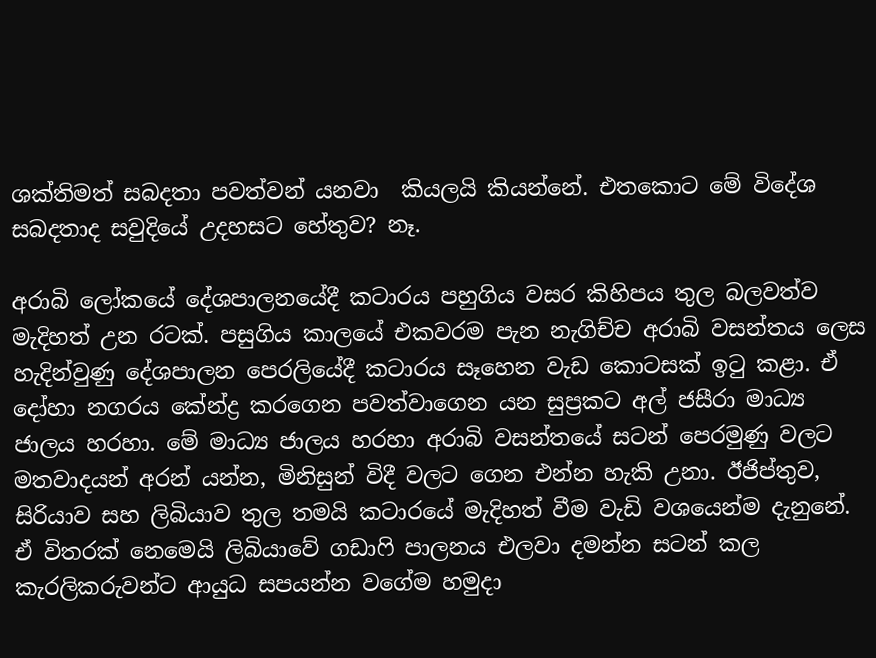ශක්තිමත් සබදතා පවත්වන් යනවා  කියලයි කියන්නේ. එතකොට මේ විදේශ සබදතාද සවුදියේ උදහසට හේතුව? නෑ.

අරාබි ලෝකයේ දේශපාලනයේදී කටාරය පහුගිය වසර කිහිපය තුල බලවත්ව මැදිහත් උන රටක්. පසුගිය කාලයේ එකවරම පැන නැගිච්ච අරාබි වසන්තය ලෙස හැදින්වුණු දේශපාලන පෙරලියේදී කටාරය සෑහෙන වැඩ කොටසක් ඉටු කළා. ඒ දෝහා නගරය කේන්ද්‍ර කරගෙන පවත්වාගෙන යන සුප්‍රකට අල් ජසීරා මාධ්‍ය ජාලය හරහා. මේ මාධ්‍ය ජාලය හරහා අරාබි වසන්තයේ සටන් පෙරමුණු වලට මතවාදයන් අරන් යන්න, මිනිසුන් විදී වලට ගෙන එන්න හැකි උනා. ඊජිප්තුව, සිරියාව සහ ලිබියාව තුල තමයි කටාරයේ මැදිහත් වීම වැඩි වශයෙන්ම දැනුනේ. ඒ විතරක් නෙමෙයි ලිබියාවේ ගඩාෆි පාලනය එලවා දමන්න සටන් කල කැරලිකරුවන්ට ආයුධ සපයන්න වගේම හමුදා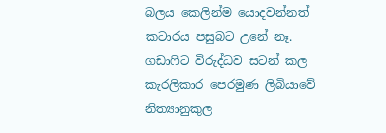බලය කෙලින්ම යොදවන්නත් කටාරය පසුබට උනේ නෑ. ගඩාෆිට විරුද්ධව සටන් කල කැරලිකාර පෙරමුණ ලිබියාවේ නිත්‍යානුකුල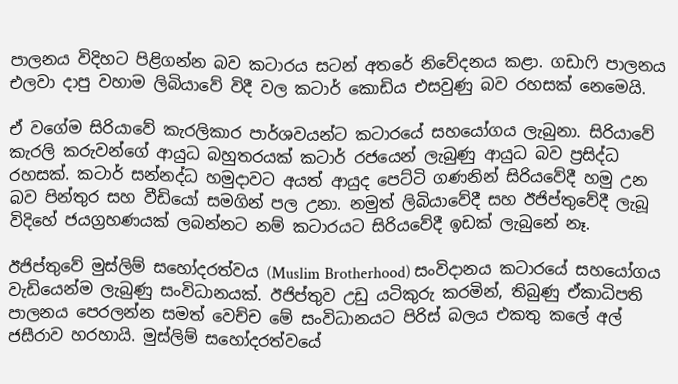පාලනය විදිහට පිළිගන්න බව කටාරය සටන් අතරේ නිවේදනය කළා. ගඩාෆි පාලනය එලවා දාපු වහාම ලිබියාවේ විදී වල කටාර් කොඩිය එසවුණු බව රහසක් නෙමෙයි.

ඒ වගේම සිරියාවේ කැරලිකාර පාර්ශවයන්ට කටාරයේ සහයෝගය ලැබුනා. සිරියාවේ කැරලි කරුවන්ගේ ආයුධ බහුතරයක් කටාර් රජයෙන් ලැබුණු ආයුධ බව ප්‍රසිද්ධ රහසක්. කටාර් සන්නද්ධ හමුදාවට අයත් ආයුද පෙට්ටි ගණනින් සිරියවේදී හමු උන බව පින්තුර සහ වීඩියෝ සමගින් පල උනා. නමුත් ලිබියාවේදී සහ ඊජිප්තුවේදී ලැබූ විදිහේ ජයග්‍රහණයක් ලබන්නට නම් කටාරයට සිරියවේදී ඉඩක් ලැබුනේ නෑ.

ඊජිප්තුවේ මුස්ලිම් සහෝදරත්වය (Muslim Brotherhood) සංවිදානය කටාරයේ සහයෝගය වැඩියෙන්ම ලැබුණු සංවිධානයක්. ඊජිප්තුව උඩු යටිකුරු කරමින්, තිබුණු ඒකාධිපති පාලනය පෙරලන්න සමත් වෙච්ච මේ සංවිධානයට පිරිස් බලය එකතු කලේ අල් ජසීරාව හරහායි. මුස්ලිම් සහෝදරත්වයේ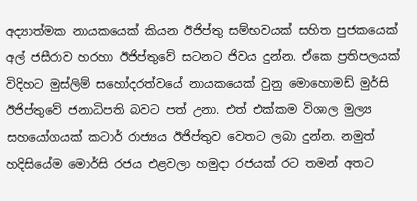අද්‍යාත්මක නායකයෙක් කියන ඊජිප්තු සම්භවයක් සහිත පුජකයෙක් අල් ජසීරාව හරහා ඊජිප්තුවේ සටනට ජිවය දුන්න. ඒකෙ ප්‍රතිපලයක් විදිහට මුස්ලිම් සහෝදරත්වයේ නායකයෙක් වුනු මොහොමඩ් මුර්සි ඊජිප්තුවේ ජනාධිපති බවට පත් උනා. එත් එක්කම විශාල මුල්‍ය සහයෝගයක් කටාර් රාජ්‍යය ඊජිප්තුව වෙතට ලබා දුන්න. නමුත් හදිසියේම මොර්සි රජය එළවලා හමුදා රජයක් රට තමන් අතට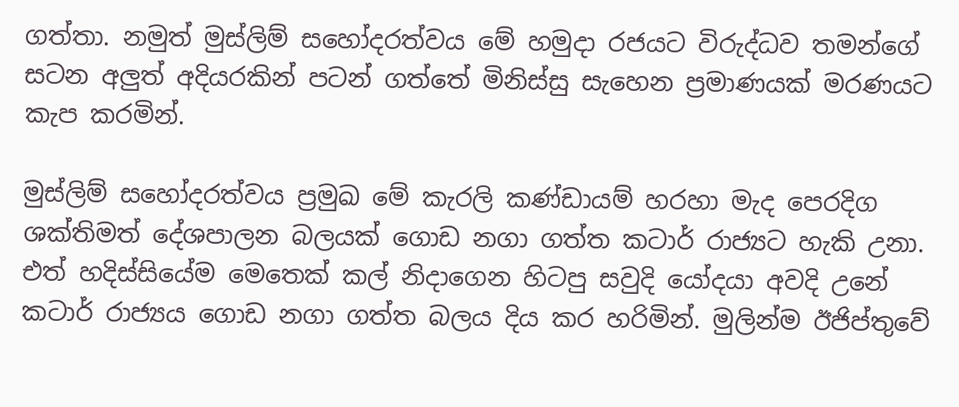ගත්තා. නමුත් මුස්ලිම් සහෝදරත්වය මේ හමුදා රජයට විරුද්ධව තමන්ගේ සටන අලුත් අදියරකින් පටන් ගත්තේ මිනිස්සු සැහෙන ප්‍රමාණයක් මරණයට කැප කරමින්.

මුස්ලිම් සහෝදරත්වය ප්‍රමුඛ මේ කැරලි කණ්ඩායම් හරහා මැද පෙරදිග ශක්තිමත් දේශපාලන බලයක් ගොඩ නගා ගත්ත කටාර් රාජ්‍යට හැකි උනා. එත් හදිස්සියේම මෙතෙක් කල් නිදාගෙන හිටපු සවුදි යෝදයා අවදි උනේ කටාර් රාජ්‍යය ගොඩ නගා ගත්ත බලය දිය කර හරිමින්. මුලින්ම ඊජිප්තුවේ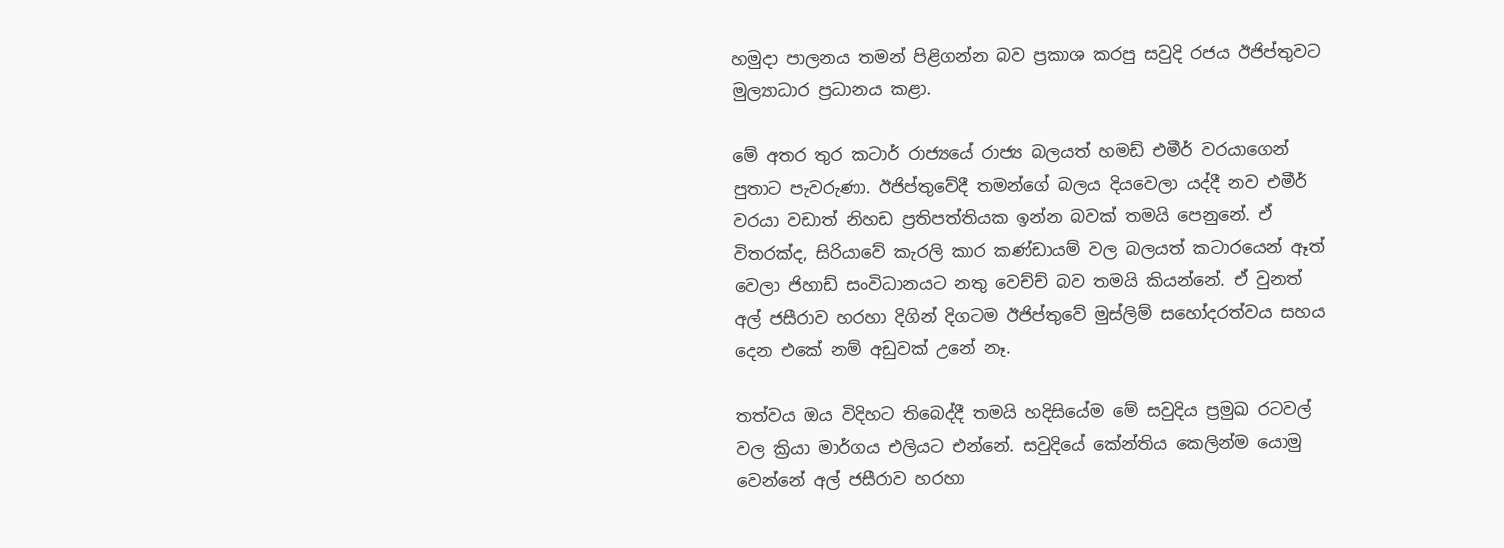හමුදා පාලනය තමන් පිළිගන්න බව ප්‍රකාශ කරපු සවුදි රජය ඊජිප්තුවට මුල්‍යාධාර ප්‍රධානය කළා.

මේ අතර තුර කටාර් රාජ්‍යයේ රාජ්‍ය බලයත් හමඩ් එමීර් වරයාගෙන් පුතාට පැවරුණා. ඊජිප්තුවේදී තමන්ගේ බලය දියවෙලා යද්දී නව එමීර් වරයා වඩාත් නිහඩ ප්‍රතිපත්තියක ඉන්න බවක් තමයි පෙනුනේ. ඒ විතරක්ද, සිරියාවේ කැරලි කාර කණ්ඩායම් වල බලයත් කටාරයෙන් ඈත් වෙලා ජිහාඩ් සංවිධානයට නතු වෙච්ච් බව තමයි කියන්නේ. ඒ වුනත් අල් ජසීරාව හරහා දිගින් දිගටම ඊජිප්තුවේ මුස්ලිම් සහෝදරත්වය සහය දෙන එකේ නම් අඩුවක් උනේ නෑ.

තත්වය ඔය විදිහට තිබෙද්දී තමයි හදිසියේම මේ සවුදිය ප්‍රමුඛ රටවල් වල ක්‍රියා මාර්ගය එලියට එන්නේ. සවුදියේ කේන්තිය කෙලින්ම යොමු වෙන්නේ අල් ජසීරාව හරහා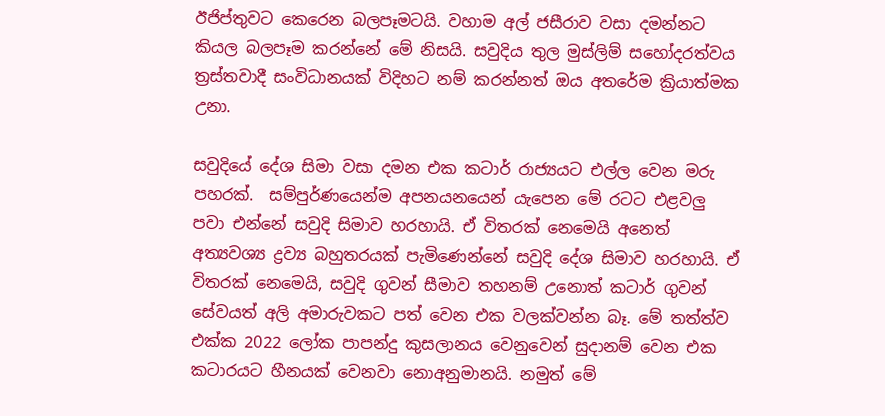ඊජිප්තුවට කෙරෙන බලපෑමටයි. වහාම අල් ජසීරාව වසා දමන්නට කියල බලපෑම කරන්නේ මේ නිසයි. සවුදිය තුල මුස්ලිම් සහෝදරත්වය ත්‍රස්තවාදී සංවිධානයක් විදිහට නම් කරන්නත් ඔය අතරේම ක්‍රියාත්මක උනා.

සවුදියේ දේශ සිමා වසා දමන එක කටාර් රාජ්‍යයට එල්ල වෙන මරු පහරක්.  සම්පුර්ණයෙන්ම අපනයනයෙන් යැපෙන මේ රටට එළවලු පවා එන්නේ සවුදි සිමාව හරහායි. ඒ විතරක් නෙමෙයි අනෙත් අත්‍යවශ්‍ය ද්‍රව්‍ය බහුතරයක් පැමිණෙන්නේ සවුදි දේශ සිමාව හරහායි. ඒ විතරක් නෙමෙයි, සවුදි ගුවන් සීමාව තහනම් උනොත් කටාර් ගුවන් සේවයත් අලි අමාරුවකට පත් වෙන එක වලක්වන්න බෑ. මේ තත්ත්ව එක්ක 2022 ලෝක පාපන්දු කුසලානය වෙනුවෙන් සුදානම් වෙන එක කටාරයට හීනයක් වෙනවා නොඅනුමානයි. නමුත් මේ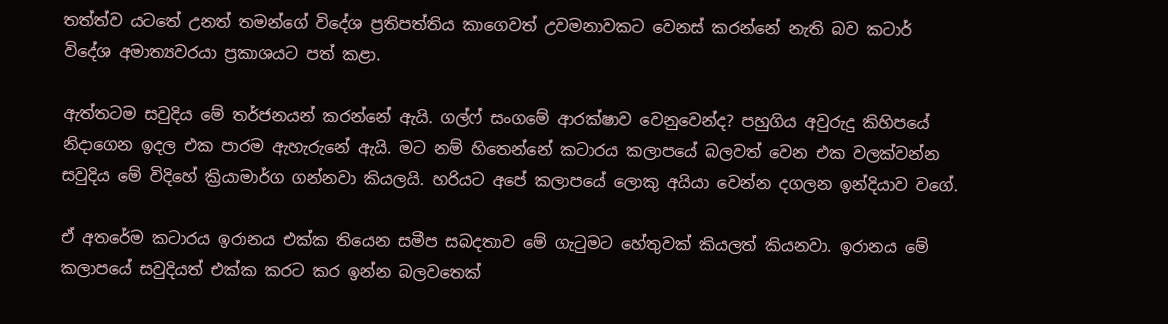තත්ත්ව යටතේ උනත් තමන්ගේ විදේශ ප්‍රතිපත්තිය කාගෙවත් උවමනාවකට වෙනස් කරන්නේ නැති බව කටාර් විදේශ අමාත්‍යවරයා ප්‍රකාශයට පත් කළා.

ඇත්තටම සවුදිය මේ තර්ජනයන් කරන්නේ ඇයි. ගල්ෆ් සංගමේ ආරක්ෂාව වෙනුවෙන්ද? පහුගිය අවුරුදු කිහිපයේ නිදාගෙන ඉදල එක පාරම ඇහැරුනේ ඇයි. මට නම් හිතෙන්නේ කටාරය කලාපයේ බලවත් වෙන එක වලක්වන්න සවුදිය මේ විදිහේ ක්‍රියාමාර්ග ගන්නවා කියලයි. හරියට අපේ කලාපයේ ලොකු අයියා වෙන්න දගලන ඉන්දියාව වගේ.

ඒ අතරේම කටාරය ඉරානය එක්ක තියෙන සමීප සබදතාව මේ ගැටුමට හේතුවක් කියලත් කියනවා. ඉරානය මේ කලාපයේ සවුදියත් එක්ක කරට කර ඉන්න බලවතෙක්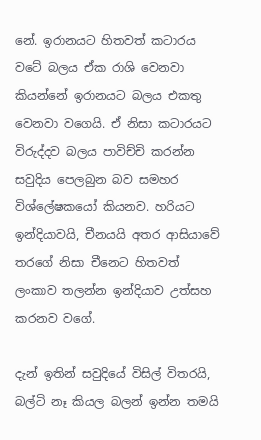නේ. ඉරානයට හිතවත් කටාරය වටේ බලය ඒක රාශි වෙනවා කියන්නේ ඉරානයට බලය එකතු වෙනවා වගෙයි. ඒ නිසා කටාරයට විරුද්දව බලය පාවිච්චි කරන්න සවුදිය පෙලබුන බව සමහර විශ්ලේෂකයෝ කියනව. හරියට ඉන්දියාවයි, චීනයයි අතර ආසියාවේ තරගේ නිසා චීනෙට හිතවත් ලංකාව තලන්න ඉන්දියාව උත්සහ කරනව වගේ.

දැන් ඉතින් සවුදියේ විසිල් විතරයි, බල්ටි නෑ කියල බලන් ඉන්න තමයි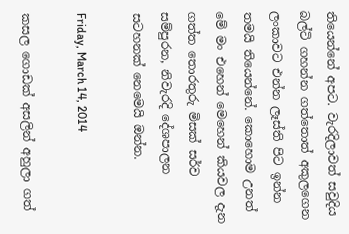තියෙන්නේ අපට. වැරදිලාවත් සවුදිය බල්ටි ගහන්න ගත්තොත් අකුලගෙන ලංකාවට එන්න ලෑස්ති පිට ඉන්න තමයි තියෙන්නේ. කොහොම උනත් මේ මං එහෙන් මෙහෙන් කියවල දැන ගත්ත තොරතුරු මිසක් සර්ව සම්පුරන, නිවැරදි දේශපාලන සටහනක් නෙමෙයි ඔන්න.

Friday, March 14, 2014

කසල ගොඩක් අසලින් අහුලා ගත්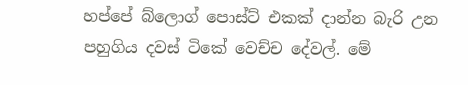හප්පේ බ්ලොග් පොස්ට් එකක් දාන්න බැරි උන පහුගිය දවස් ටිකේ වෙච්ච දේවල්. මේ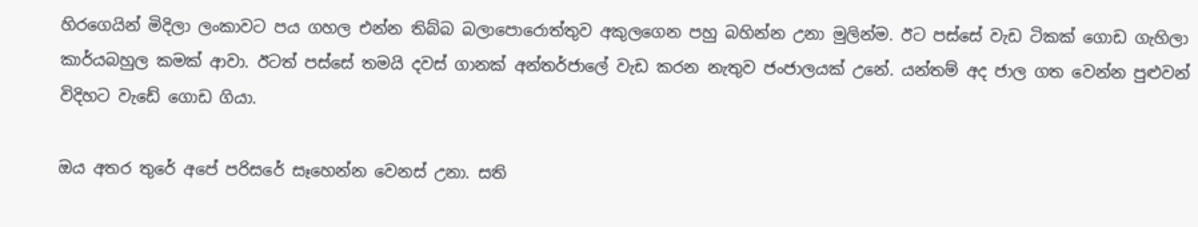හිරගෙයින් මිදිලා ලංකාවට පය ගහල එන්න තිබ්බ බලාපොරොත්තුව අකුලගෙන පහු බහින්න උනා මුලින්ම. ඊට පස්සේ වැඩ ටිකක් ගොඩ ගැහිලා කාර්යබහුල කමක් ආවා. ඊටත් පස්සේ තමයි දවස් ගානක් අන්තර්ජාලේ වැඩ කරන නැතුව ජංජාලයක් උනේ. යන්තම් අද ජාල ගත වෙන්න පුළුවන් විදිහට වැඩේ ගොඩ ගියා.

ඔය අතර තුරේ අපේ පරිසරේ සෑහෙන්න වෙනස් උනා. සති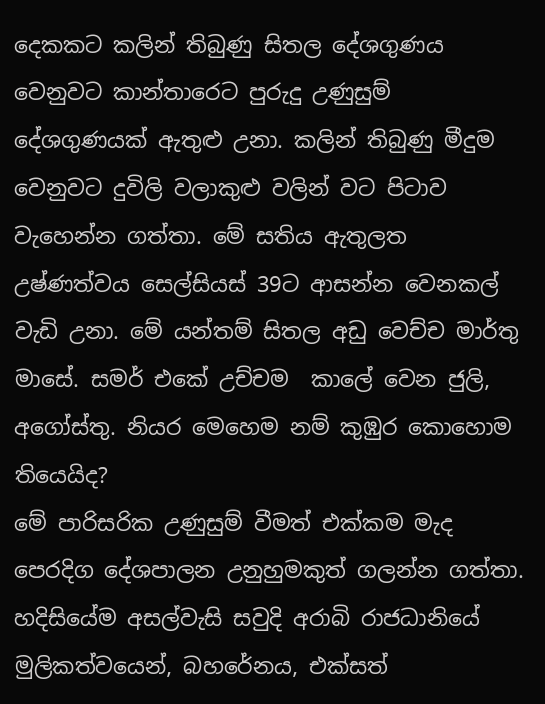දෙකකට කලින් තිබුණු සිතල දේශගුණය වෙනුවට කාන්තාරෙට පුරුදු උණුසුම් දේශගුණයක් ඇතුළු උනා. කලින් තිබුණු මීදුම වෙනුවට දුවිලි වලාකුළු වලින් වට පිටාව වැහෙන්න ගත්තා. මේ සතිය ඇතුලත උෂ්ණත්වය සෙල්සියස් 39ට ආසන්න වෙනකල් වැඩි උනා. මේ යන්තම් සිතල අඩු වෙච්ච මාර්තු මාසේ. සමර් එකේ උච්චම  කාලේ වෙන ජුලි, අගෝස්තු. නියර මෙහෙම නම් කුඹුර කොහොම තියෙයිද?
මේ පාරිසරික උණුසුම් වීමත් එක්කම මැද පෙරදිග දේශපාලන උනුහුමකුත් ගලන්න ගත්තා. හදිසියේම අසල්වැසි සවුදි අරාබි රාජධානියේ මුලිකත්වයෙන්, බහරේනය, එක්සත්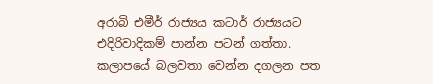අරාබි එමීර් රාජ්‍යය කටාර් රාජ්‍යයට එදිරිවාදිකම් පාන්න පටන් ගත්තා. කලාපයේ බලවතා වෙන්න දගලන පත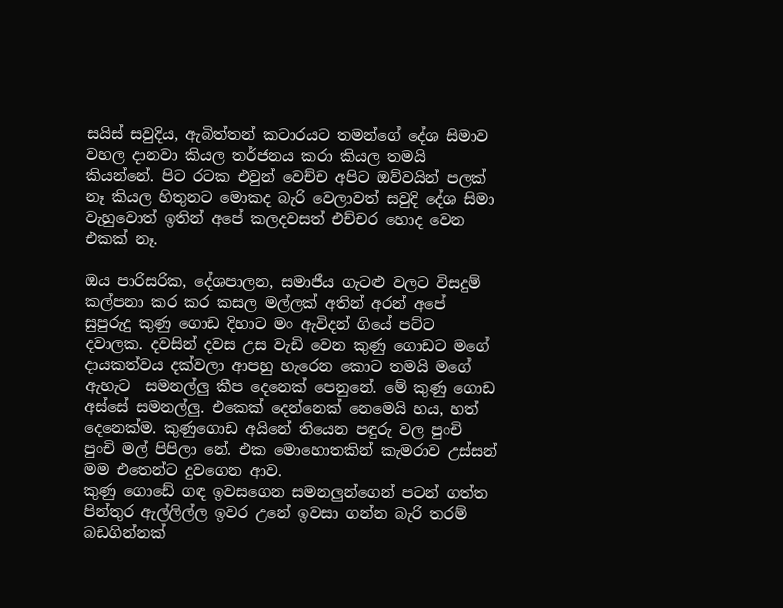සයිස් සවුදිය, ඇබිත්තන් කටාරයට තමන්ගේ දේශ සිමාව වහල දානවා කියල තර්ජනය කරා කියල තමයි කියන්නේ. පිට රටක එවුන් වෙච්ච අපිට ඔව්වයින් පලක් නෑ කියල හිතුනට මොකද බැරි වෙලාවත් සවුදි දේශ සිමා වැහුවොත් ඉතින් අපේ කලදවසත් එච්චර හොද වෙන එකක් නෑ.

ඔය පාරිසරික, දේශපාලන, සමාජීය ගැටළු වලට විසදුම් කල්පනා කර කර කසල මල්ලක් අතින් අරන් අපේ සුපුරුදු කුණු ගොඩ දිහාට මං ඇවිදන් ගියේ පට්ට දවාලක. දවසින් දවස උස වැඩි වෙන කුණු ගොඩට මගේ දායකත්වය දක්වලා ආපහු හැරෙන කොට තමයි මගේ ඇහැට  සමනල්ලු කීප දෙනෙක් පෙනුනේ. මේ කුණු ගොඩ අස්සේ සමනල්ලු. එකෙක් දෙන්නෙක් නෙමෙයි හය, හත් දෙනෙක්ම. කුණුගොඩ අයිනේ තියෙන පඳුරු වල පුංචි පුංචි මල් පිපිලා නේ. එක මොහොතකින් කැමරාව උස්සන් මම එතෙන්ට දුවගෙන ආව.
කුණු ගොඩේ ගඳ ඉවසගෙන සමනලුන්ගෙන් පටන් ගත්ත පින්තුර ඇල්ලිල්ල ඉවර උනේ ඉවසා ගන්න බැරි තරම් බඩගින්නක්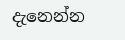දැනෙන්න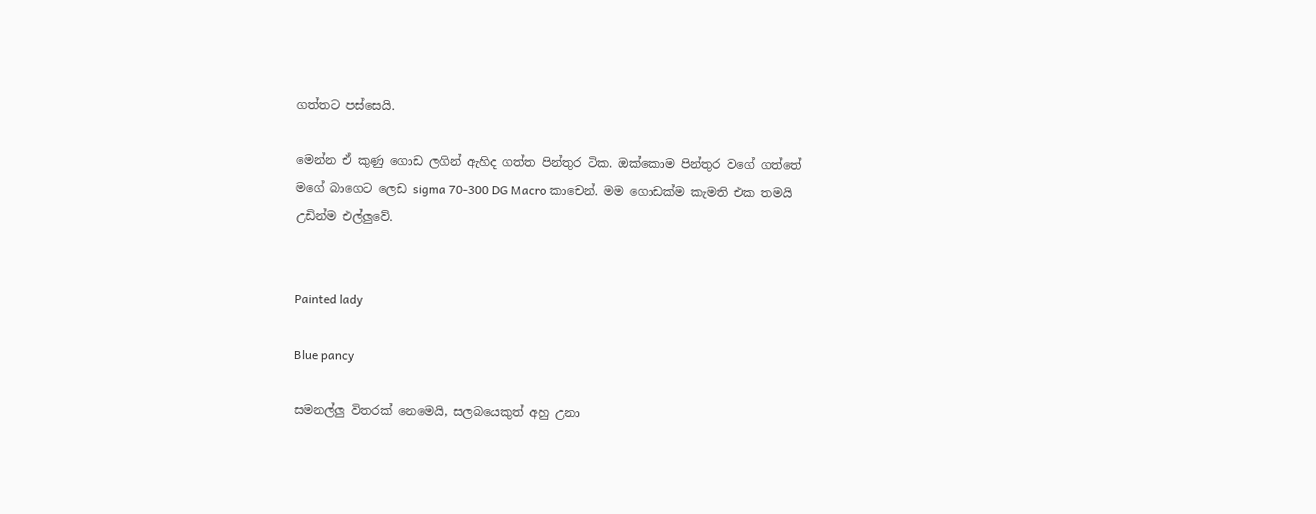ගත්තට පස්සෙයි.

මෙන්න ඒ කුණු ගොඩ ලගින් ඇහිද ගත්ත පින්තුර ටික. ඔක්කොම පින්තුර වගේ ගත්තේ මගේ බාගෙට ලෙඩ sigma 70-300 DG Macro කාචෙන්. මම ගොඩක්ම කැමති එක තමයි උඩින්ම එල්ලුවේ.


Painted lady

Blue pancy

සමනල්ලු විතරක් නෙමෙයි, සලබයෙකුත් අහු උනා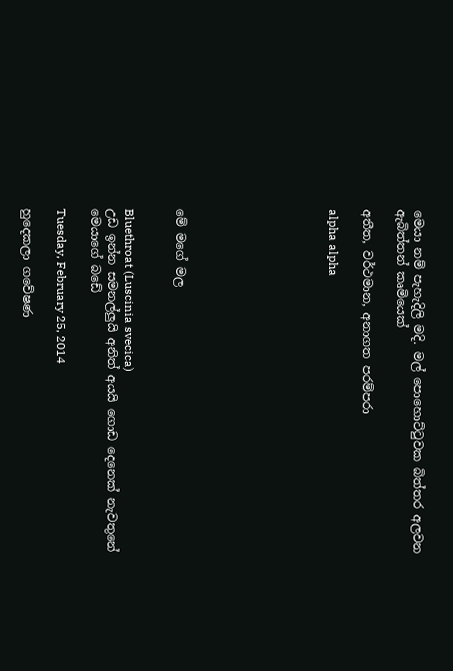මෙයා නම් පැහැදිලි මදි. මල් පොහොට්ටුවක බිත්තර අලවන ඇබිත්තන් කෘමියෙක්

අතීත, වර්ථමාන, අනාගත පරම්පරා

alpha alpha








මේ මගේ මල


Bluethroat (Luscinia svecica)
උඩ ඉන්න සමනල්ලුයි අනිත් අයයි ගොඩ දෙනෙක් නැවතුනේ මෙයාගේ බඩේ

Tuesday, February 25, 2014

හුදෙකලා ගවේෂණ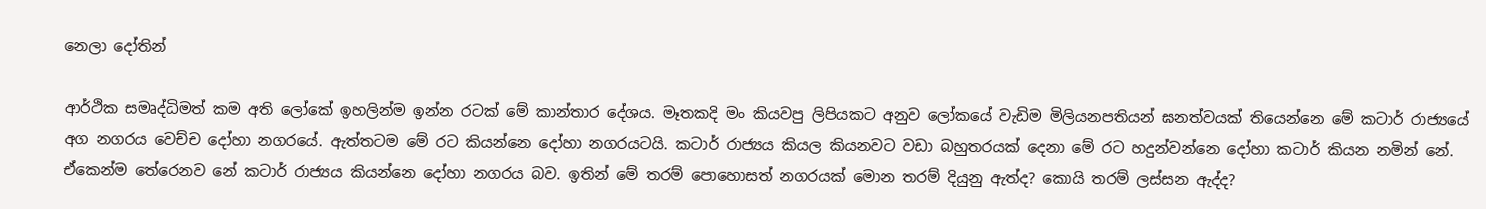නෙලා දෝතින්

ආර්ථික සමෘද්ධිමත් කම අති ලෝකේ ඉහලින්ම ඉන්න රටක් මේ කාන්තාර දේශය. මෑතකදි මං කියවපු ලිපියකට අනුව ලෝකයේ වැඩිම මිලියනපතියන් ඝනත්වයක් තියෙන්නෙ මේ කටාර් රාජ්‍යයේ අග නගරය වෙච්ච දෝහා නගරයේ. ඇත්තටම මේ රට කියන්නෙ දෝහා නගරයටයි. කටාර් රාජ්‍යය කියල කියනවට වඩා බහුතරයක් දෙනා මේ රට හදුන්වන්නෙ දෝහා කටාර් කියන නමින් නේ. ඒකෙන්ම තේරෙනව නේ කටාර් රාජ්‍යය කියන්නෙ දෝහා නගරය බව. ඉතින් මේ තරම් පොහොසත් නගරයක් මොන තරම් දියුනු ඇත්ද? කොයි තරම් ලස්සන ඇද්ද?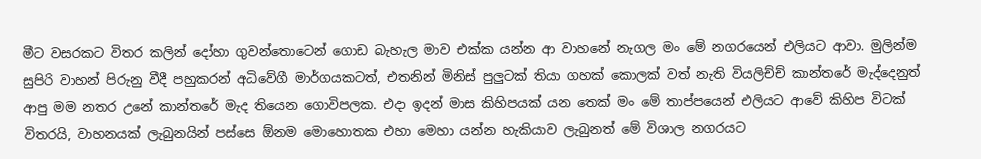මීට වසරකට විතර කලින් දෝහා ගුවන්තොටෙන් ගොඩ බැහැල මාව එක්ක යන්න ආ වාහනේ නැගල මං මේ නගරයෙන් එලියට ආවා. මුලින්ම සුපිරි වාහන් පිරුනු වීදී පහුකරන් අධිවේගී මා‍ර්ගයකටත්, එතනින් මිනිස් පුලුටක් තියා ගහක් කොලක් වත් නැති වියලිච්ච් කාන්තරේ මැද්දෙනුත් ආපු මම නතර උනේ කාන්තරේ මැද තියෙන ගොවිපලක. එදා ඉදන් මාස කිහිපයක් යන තෙක් මං මේ තාප්පයෙන් එලියට ආවේ කිහිප විටක් විතරයි, වාහනයක් ලැබුනයින් පස්සෙ ඕනම මොහොතක එහා මෙහා යන්න හැකියාව ලැබුනත් මේ විශාල නගරයට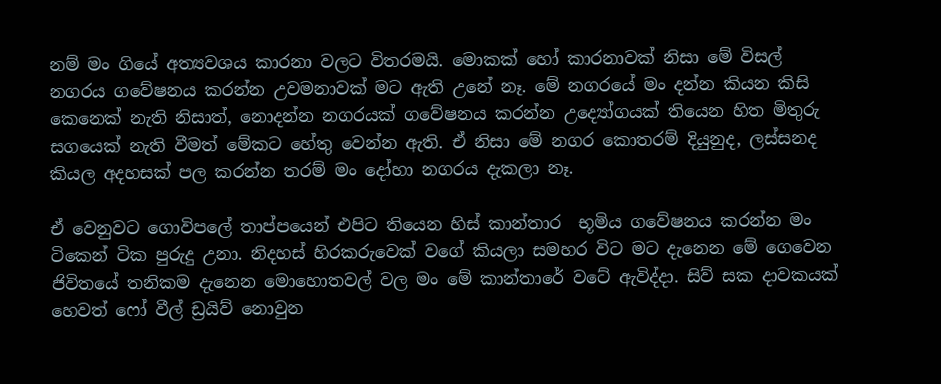නම් මං ගියේ අත්‍යවශය කාරනා වලට විතරමයි. මොකක් හෝ කාරනාවක් නිසා මේ විසල් නගරය ගවේෂනය කරන්න උවමනාවක් මට ඇති උනේ නෑ. මේ නගරයේ මං දන්න කියන කිසි කෙනෙක් නැති නිසාත්, නොදන්න නගර‍යක් ගවේෂනය කරන්න උද්‍යෝගයක් තියෙන හිත මිතුරු සගයෙක් නැති වීමත් මේකට හේතු වෙන්න ඇති. ඒ නිසා මේ නගර කොතරම් දියුනුද, ලස්සනද කියල අදහසක් පල කරන්න තරම් මං දෝහා නගරය දැකලා නෑ.

ඒ වෙනුවට ගොවිපලේ තාප්පයෙන් එපිට තියෙන හිස් කාන්තාර  භූමිය ගවේෂනය කරන්න මං ටිකෙන් ටික පුරුදු උනා. නිදහස් හිරකරුවෙක් වගේ කියලා සමහර විට මට දැනෙන මේ ගෙවෙන  ජිවිතයේ තනිකම දැනෙන මොහොතවල් වල මං මේ කාන්තාරේ වටේ ඇවිද්දා. සිව් සක දාවකයක් හෙවත් ෆෝ වීල් ඩ්‍රයිව් නොවුන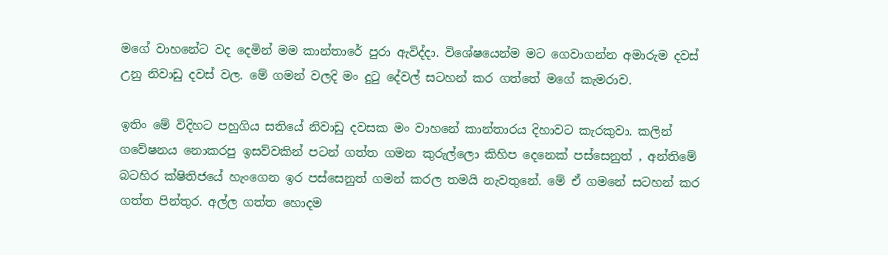මගේ වාහනේට වද දෙමින් මම කාන්තාරේ පුරා ඇවිද්දා. විශේෂයෙන්ම මට ගෙවාගන්න අමාරුම දවස් උනු නිවාඩු දවස් වල. මේ ගමන් වලදි මං දුටු දේවල් සටහන් කර ගත්තේ මගේ කැමරාව.

ඉතිං මේ විදිහට පහුගිය සතියේ නිවාඩු දවසක මං වාහනේ කාන්තාරය දිහාවට කැරකුවා. කලින් ගවේෂනය නොකරපු ඉසව්වකින් පටන් ගත්ත ගමන කුරුල්ලො කිහිප දෙනෙක් පස්සෙනුත් , අන්තිමේ බටහිර ක්ෂිතිජයේ හැංගෙන ඉර පස්සෙනුත් ගමන් කරල තමයි නැවතුනේ. මේ ඒ ගමනේ සටහන් කර ගත්ත පින්තුර. අල්ල ගත්ත හොදම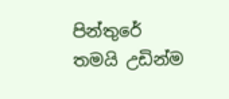පින්තුරේ තමයි උඩින්ම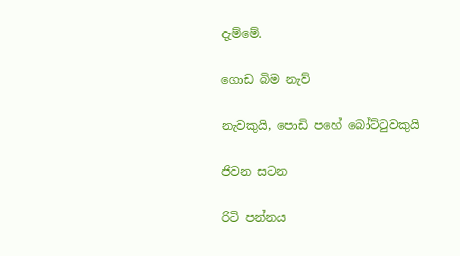දැම්මේ.

ගොඩ බිම නැව්

නැවකුයි, පොඩි පහේ බෝට්ටුවකුයි

ජිවන සටන

රිටි පන්නය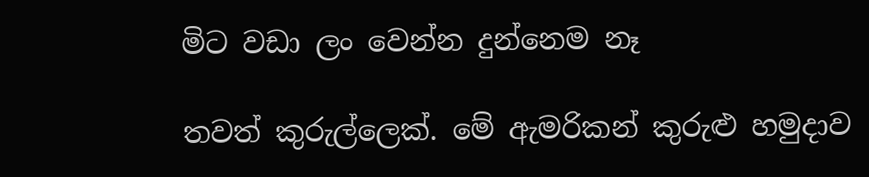මිට වඩා ලං වෙන්න දුන්නෙම නෑ

තවත් කුරුල්ලෙක්. මේ ඇමරිකන් කුරුළු හමුදාව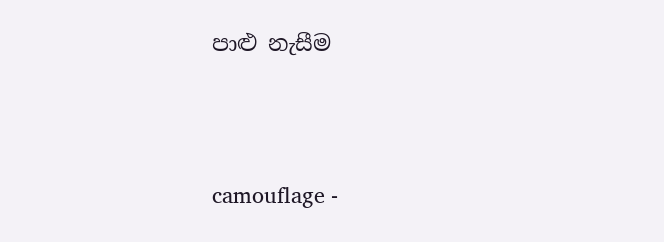පාළු නැසීම




camouflage -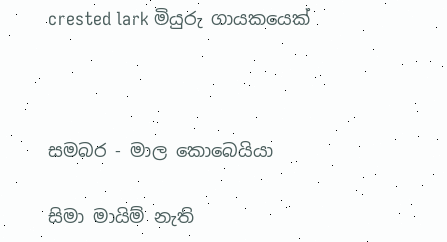crested lark මියුරු ගායකයෙක්



සමබර - මාල කොබෙයියා

සිමා මායිම් නැති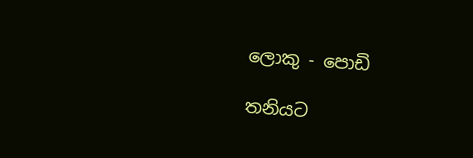ලොකු - පොඩි

තනියට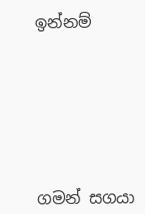ඉන්නම්







ගමන් සගයා